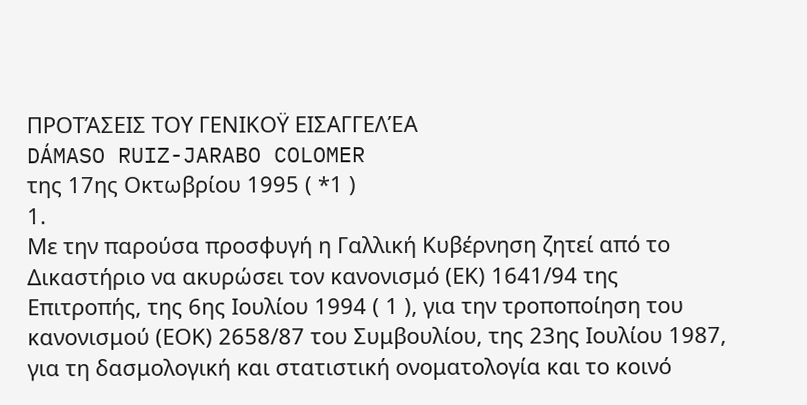ΠΡΟΤΆΣΕΙΣ ΤΟΥ ΓΕΝΙΚΟΫ ΕΙΣΑΓΓΕΛΈΑ
DÁMASO RUIZ-JARABO COLOMER
της 17ης Οκτωβρίου 1995 ( *1 )
1.
Με την παρούσα προσφυγή η Γαλλική Κυβέρνηση ζητεί από το Δικαστήριο να ακυρώσει τον κανονισμό (ΕΚ) 1641/94 της Επιτροπής, της 6ης Ιουλίου 1994 ( 1 ), για την τροποποίηση του κανονισμού (ΕΟΚ) 2658/87 του Συμβουλίου, της 23ης Ιουλίου 1987, για τη δασμολογική και στατιστική ονοματολογία και το κοινό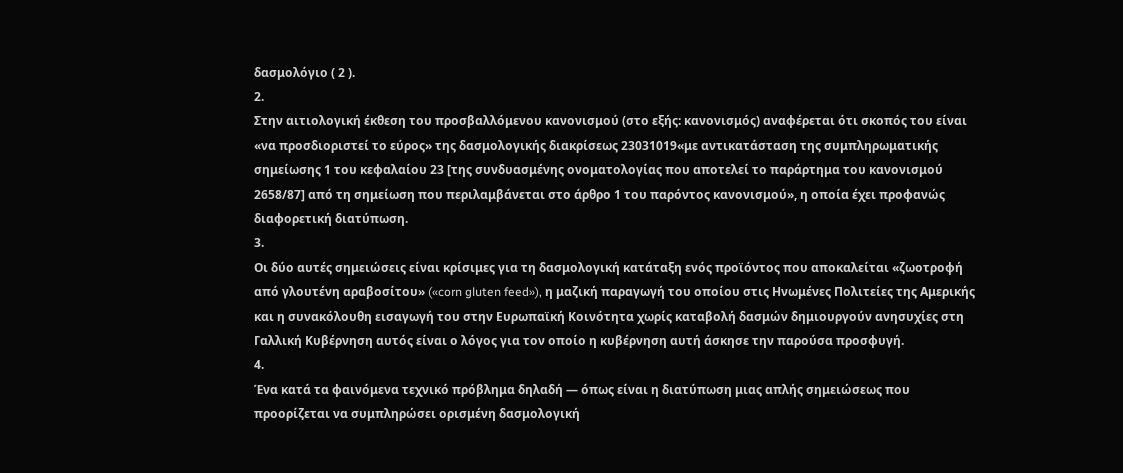δασμολόγιο ( 2 ).
2.
Στην αιτιολογική έκθεση του προσβαλλόμενου κανονισμού (στο εξής: κανονισμός) αναφέρεται ότι σκοπός του είναι «να προσδιοριστεί το εύρος» της δασμολογικής διακρίσεως 23031019«με αντικατάσταση της συμπληρωματικής σημείωσης 1 του κεφαλαίου 23 [της συνδυασμένης ονοματολογίας που αποτελεί το παράρτημα του κανονισμού 2658/87] από τη σημείωση που περιλαμβάνεται στο άρθρο 1 του παρόντος κανονισμού», η οποία έχει προφανώς διαφορετική διατύπωση.
3.
Οι δύο αυτές σημειώσεις είναι κρίσιμες για τη δασμολογική κατάταξη ενός προϊόντος που αποκαλείται «ζωοτροφή από γλουτένη αραβοσίτου» («corn gluten feed»), η μαζική παραγωγή του οποίου στις Ηνωμένες Πολιτείες της Αμερικής και η συνακόλουθη εισαγωγή του στην Ευρωπαϊκή Κοινότητα χωρίς καταβολή δασμών δημιουργούν ανησυχίες στη Γαλλική Κυβέρνηση αυτός είναι ο λόγος για τον οποίο η κυβέρνηση αυτή άσκησε την παρούσα προσφυγή.
4.
Ένα κατά τα φαινόμενα τεχνικό πρόβλημα δηλαδή — όπως είναι η διατύπωση μιας απλής σημειώσεως που προορίζεται να συμπληρώσει ορισμένη δασμολογική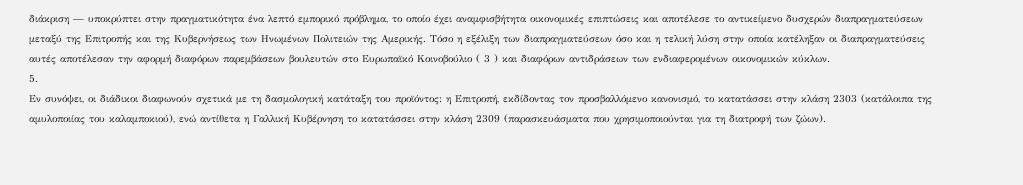διάκριση — υποκρύπτει στην πραγματικότητα ένα λεπτό εμπορικό πρόβλημα, το οποίο έχει αναμφισβήτητα οικονομικές επιπτώσεις και αποτέλεσε το αντικείμενο δυσχερών διαπραγματεύσεων μεταξύ της Επιτροπής και της Κυβερνήσεως των Ηνωμένων Πολιτειών της Αμερικής. Τόσο η εξέλιξη των διαπραγματεύσεων όσο και η τελική λύση στην οποία κατέληξαν οι διαπραγματεύσεις αυτές αποτέλεσαν την αφορμή διαφόρων παρεμβάσεων βουλευτών στο Ευρωπαϊκό Κοινοβούλιο ( 3 ) και διαφόρων αντιδράσεων των ενδιαφερομένων οικονομικών κύκλων.
5.
Εν συνόψει, οι διάδικοι διαφωνούν σχετικά με τη δασμολογική κατάταξη του προϊόντος: η Επιτροπή, εκδίδοντας τον προσβαλλόμενο κανονισμό, το κατατάσσει στην κλάση 2303 (κατάλοιπα της αμυλοποιίας του καλαμποκιού), ενώ αντίθετα η Γαλλική Κυβέρνηση το κατατάσσει στην κλάση 2309 (παρασκευάσματα που χρησιμοποιούνται για τη διατροφή των ζώων).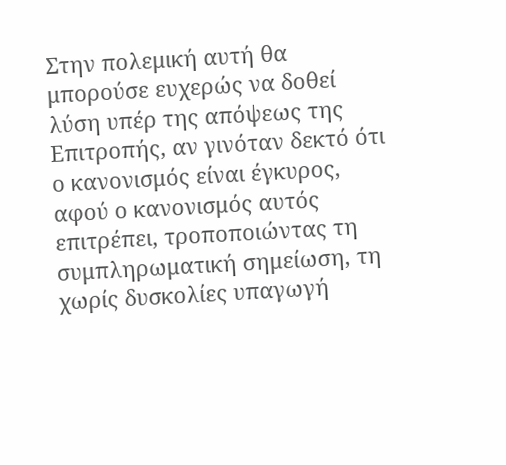Στην πολεμική αυτή θα μπορούσε ευχερώς να δοθεί λύση υπέρ της απόψεως της Επιτροπής, αν γινόταν δεκτό ότι ο κανονισμός είναι έγκυρος, αφού ο κανονισμός αυτός επιτρέπει, τροποποιώντας τη συμπληρωματική σημείωση, τη χωρίς δυσκολίες υπαγωγή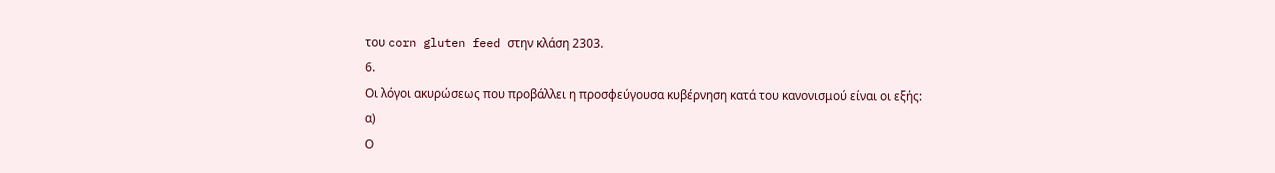του corn gluten feed στην κλάση 2303.
6.
Οι λόγοι ακυρώσεως που προβάλλει η προσφεύγουσα κυβέρνηση κατά του κανονισμού είναι οι εξής:
α)
Ο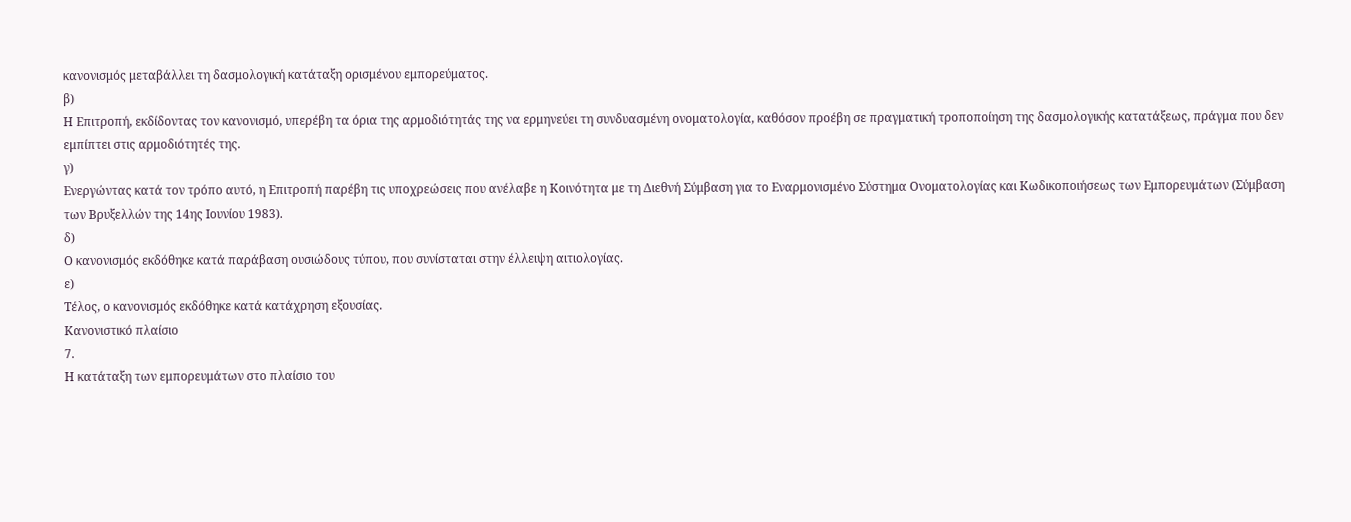κανονισμός μεταβάλλει τη δασμολογική κατάταξη ορισμένου εμπορεύματος.
β)
Η Επιτροπή, εκδίδοντας τον κανονισμό, υπερέβη τα όρια της αρμοδιότητάς της να ερμηνεύει τη συνδυασμένη ονοματολογία, καθόσον προέβη σε πραγματική τροποποίηση της δασμολογικής κατατάξεως, πράγμα που δεν εμπίπτει στις αρμοδιότητές της.
γ)
Ενεργώντας κατά τον τρόπο αυτό, η Επιτροπή παρέβη τις υποχρεώσεις που ανέλαβε η Κοινότητα με τη Διεθνή Σύμβαση για το Εναρμονισμένο Σύστημα Ονοματολογίας και Κωδικοποιήσεως των Εμπορευμάτων (Σύμβαση των Βρυξελλών της 14ης Ιουνίου 1983).
δ)
Ο κανονισμός εκδόθηκε κατά παράβαση ουσιώδους τύπου, που συνίσταται στην έλλειψη αιτιολογίας.
ε)
Τέλος, ο κανονισμός εκδόθηκε κατά κατάχρηση εξουσίας.
Κανονιστικό πλαίσιο
7.
Η κατάταξη των εμπορευμάτων στο πλαίσιο του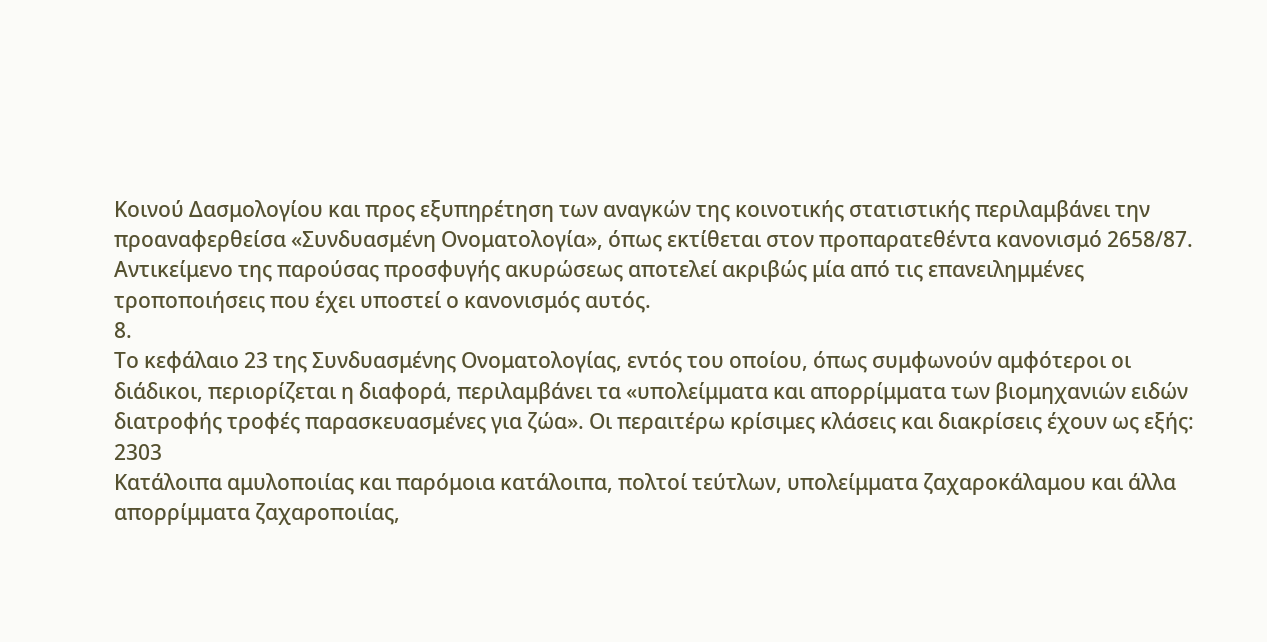Κοινού Δασμολογίου και προς εξυπηρέτηση των αναγκών της κοινοτικής στατιστικής περιλαμβάνει την προαναφερθείσα «Συνδυασμένη Ονοματολογία», όπως εκτίθεται στον προπαρατεθέντα κανονισμό 2658/87. Αντικείμενο της παρούσας προσφυγής ακυρώσεως αποτελεί ακριβώς μία από τις επανειλημμένες τροποποιήσεις που έχει υποστεί ο κανονισμός αυτός.
8.
Το κεφάλαιο 23 της Συνδυασμένης Ονοματολογίας, εντός του οποίου, όπως συμφωνούν αμφότεροι οι διάδικοι, περιορίζεται η διαφορά, περιλαμβάνει τα «υπολείμματα και απορρίμματα των βιομηχανιών ειδών διατροφής τροφές παρασκευασμένες για ζώα». Οι περαιτέρω κρίσιμες κλάσεις και διακρίσεις έχουν ως εξής:
2303
Κατάλοιπα αμυλοποιίας και παρόμοια κατάλοιπα, πολτοί τεύτλων, υπολείμματα ζαχαροκάλαμου και άλλα απορρίμματα ζαχαροποιίας,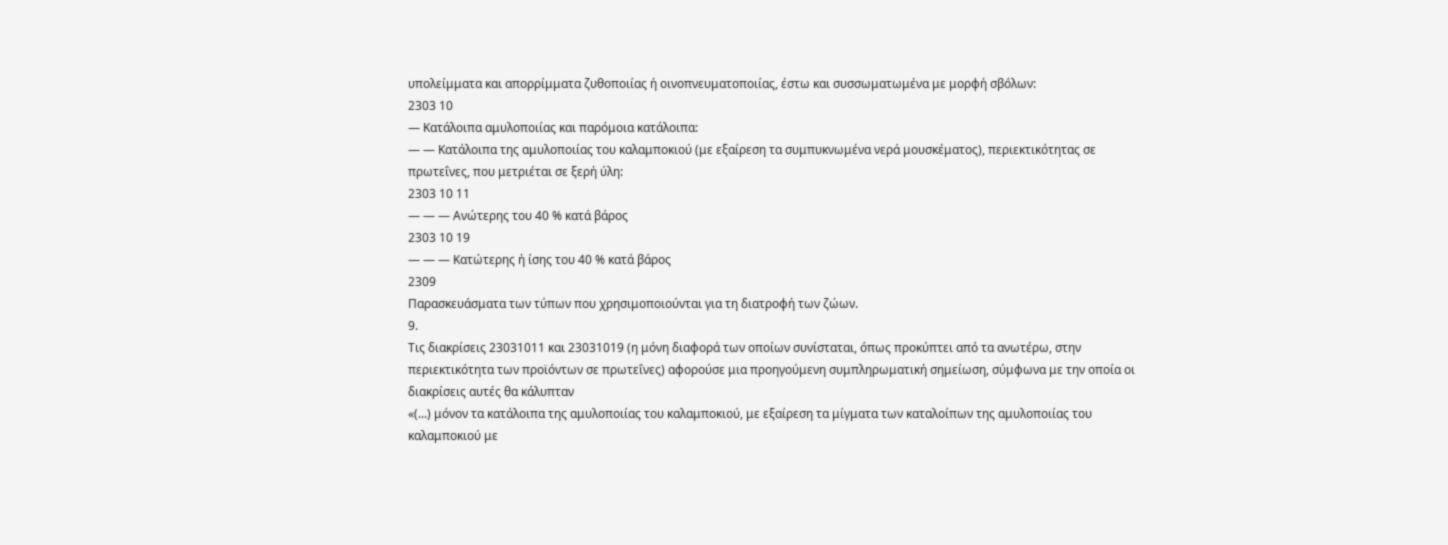υπολείμματα και απορρίμματα ζυθοποιίας ή οινοπνευματοποιίας, έστω και συσσωματωμένα με μορφή σβόλων:
2303 10
— Κατάλοιπα αμυλοποιίας και παρόμοια κατάλοιπα:
— — Κατάλοιπα της αμυλοποιίας του καλαμποκιού (με εξαίρεση τα συμπυκνωμένα νερά μουσκέματος), περιεκτικότητας σε πρωτεΐνες, που μετριέται σε ξερή ύλη:
2303 10 11
— — — Ανώτερης του 40 % κατά βάρος
2303 10 19
— — — Κατώτερης ή ίσης του 40 % κατά βάρος
2309
Παρασκευάσματα των τύπων που χρησιμοποιούνται για τη διατροφή των ζώων.
9.
Τις διακρίσεις 23031011 και 23031019 (η μόνη διαφορά των οποίων συνίσταται, όπως προκύπτει από τα ανωτέρω, στην περιεκτικότητα των προϊόντων σε πρωτεΐνες) αφορούσε μια προηγούμενη συμπληρωματική σημείωση, σύμφωνα με την οποία οι διακρίσεις αυτές θα κάλυπταν
«(...) μόνον τα κατάλοιπα της αμυλοποιίας του καλαμποκιού, με εξαίρεση τα μίγματα των καταλοίπων της αμυλοποιίας του καλαμποκιού με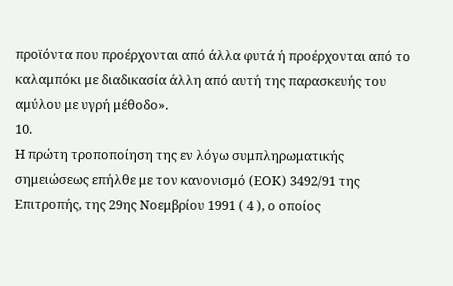προϊόντα που προέρχονται από άλλα φυτά ή προέρχονται από το καλαμπόκι με διαδικασία άλλη από αυτή της παρασκευής του αμύλου με υγρή μέθοδο».
10.
Η πρώτη τροποποίηση της εν λόγω συμπληρωματικής σημειώσεως επήλθε με τον κανονισμό (ΕΟΚ) 3492/91 της Επιτροπής, της 29ης Νοεμβρίου 1991 ( 4 ), ο οποίος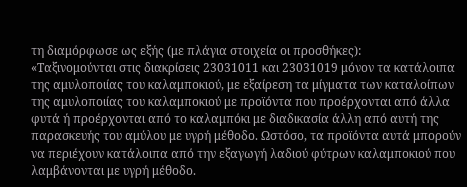τη διαμόρφωσε ως εξής (με πλάγια στοιχεία οι προσθήκες):
«Ταξινομούνται στις διακρίσεις 23031011 και 23031019 μόνον τα κατάλοιπα της αμυλοποιίας του καλαμποκιού, με εξαίρεση τα μίγματα των καταλοίπων της αμυλοποιίας του καλαμποκιού με προϊόντα που προέρχονται από άλλα φυτά ή προέρχονται από το καλαμπόκι με διαδικασία άλλη από αυτή της παρασκευής του αμύλου με υγρή μέθοδο. Ωστόσο, τα προϊόντα αυτά μπορούν να περιέχουν κατάλοιπα από την εξαγωγή λαδιού φύτρων καλαμποκιού που λαμβάνονται με υγρή μέθοδο.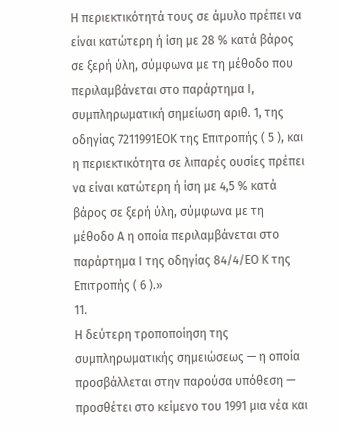Η περιεκτικότητά τους σε άμυλο πρέπει να είναι κατώτερη ή ίση με 28 % κατά βάρος σε ξερή ύλη, σύμφωνα με τη μέθοδο που περιλαμβάνεται στο παράρτημα Ι, συμπληρωματική σημείωση αριθ. 1, της οδηγίας 7211991ΕΟΚ της Επιτροπής ( 5 ), και η περιεκτικότητα σε λιπαρές ουσίες πρέπει να είναι κατώτερη ή ίση με 4,5 % κατά βάρος σε ξερή ύλη, σύμφωνα με τη μέθοδο Α η οποία περιλαμβάνεται στο παράρτημα Ι της οδηγίας 84/4/ΕΟ Κ της Επιτροπής ( 6 ).»
11.
Η δεύτερη τροποποίηση της συμπληρωματικής σημειώσεως — η οποία προσβάλλεται στην παρούσα υπόθεση — προσθέτει στο κείμενο του 1991 μια νέα και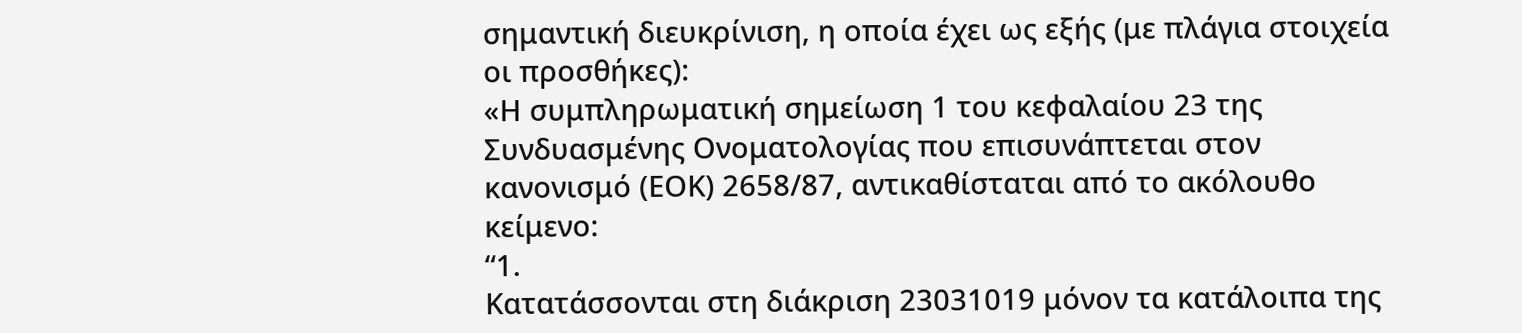σημαντική διευκρίνιση, η οποία έχει ως εξής (με πλάγια στοιχεία οι προσθήκες):
«Η συμπληρωματική σημείωση 1 του κεφαλαίου 23 της Συνδυασμένης Ονοματολογίας που επισυνάπτεται στον κανονισμό (ΕΟΚ) 2658/87, αντικαθίσταται από το ακόλουθο κείμενο:
“1.
Κατατάσσονται στη διάκριση 23031019 μόνον τα κατάλοιπα της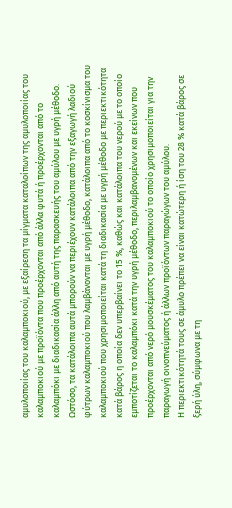αμυλοποιίας του καλαμποκιού, με εξαίρεση τα μίγματα καταλοίπων της αμυλοποιίας του καλαμποκιού με προϊόντα που προέρχονται από άλλα φυτά ή προέρχονται από το καλαμπόκι με διαδικασία άλλη από αυτή της παρασκευής του αμύλου με υγρή μέθοδο.
Ωστόσο, τα κατάλοιπα αυτά μπορούν να περιέχουν κατάλοιπα από την εξαγωγή λαδιού φύτρων καλαμποκιού που λαμβάνονται με υγρή μέθοδο, κατάλοιπα από το κοσκίνισμα του καλαμποκιού που χρησιμοποιείται κατά τη διαδικασία με υγρή μέθοδο με περιεκτικότητα κατά βάρος η οποία δεν υπερβαίνει το 15 %, καθώς και κατάλοιπα του νερού με το οποίο εμποτίζεται το καλαμπόκι κατά την υγρή μέθοδο, περιλαμβανομένων και εκείνων που προέρχονται από νερό μουσκέματος του καλαμποκιού το οποίο χρησιμοποιείται για την παραγωγή οινοπνεύματος ή άλλων προϊόντων παραγώγων του αμύλου.
Η περιεκτικότητά τους σε άμυλο πρέπει να είναι κατώτερη ή ίση του 28 % κατά βάρος σε ξερή ύλη, σύμφωνα με τη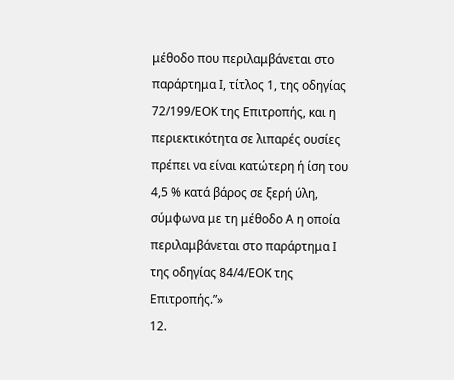μέθοδο που περιλαμβάνεται στο παράρτημα Ι, τίτλος 1, της οδηγίας 72/199/ΕΟΚ της Επιτροπής, και η περιεκτικότητα σε λιπαρές ουσίες πρέπει να είναι κατώτερη ή ίση του 4,5 % κατά βάρος σε ξερή ύλη, σύμφωνα με τη μέθοδο Α η οποία περιλαμβάνεται στο παράρτημα Ι της οδηγίας 84/4/ΕΟΚ της Επιτροπής.”»
12.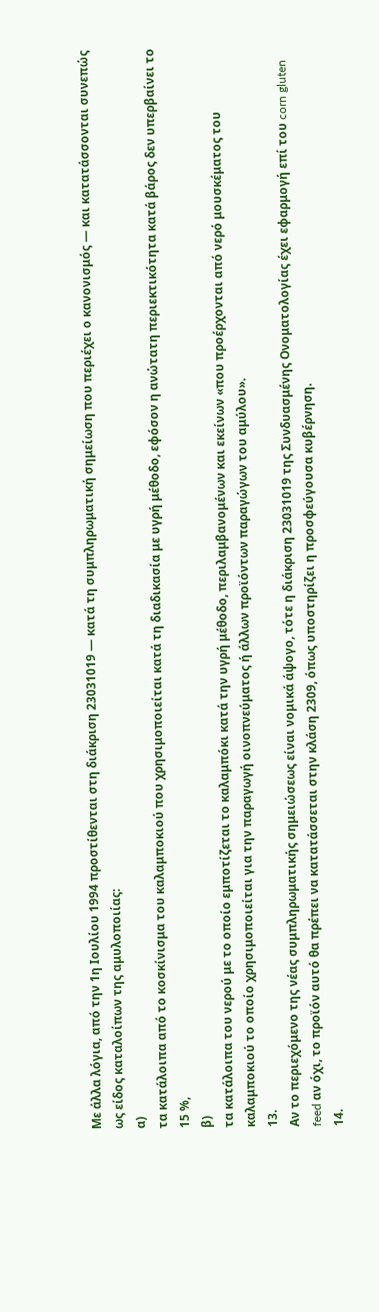Με άλλα λόγια, από την 1η Ιουλίου 1994 προστίθενται στη διάκριση 23031019 — κατά τη συμπληρωματική σημείωση που περιέχει ο κανονισμός — και κατατάσσονται συνεπώς ως είδος καταλοίπων της αμυλοποιίας:
α)
τα κατάλοιπα από το κοσκίνισμα του καλαμποκιού που χρησιμοποιείται κατά τη διαδικασία με υγρή μέθοδο, εφόσον η ανώτατη περιεκτικότητα κατά βάρος δεν υπερβαίνει το 15 %,
β)
τα κατάλοιπα του νερού με το οποίο εμποτίζεται το καλαμπόκι κατά την υγρή μέθοδο, περιλαμβανομένων και εκείνων «που προέρχονται από νερό μουσκέματος του καλαμποκιού το οποίο χρησιμοποιείται για την παραγωγή οινοπνεύματος ή άλλων προϊόντων παραγώγων του αμύλου».
13.
Αν το περιεχόμενο της νέας συμπληρωματικής σημειώσεως είναι νομικά άψογο, τότε η διάκριση 23031019 της Συνδυασμένης Ονοματολογίας έχει εφαρμογή επί του corn gluten feed αν όχι, το προϊόν αυτό θα πρέπει να κατατάσσεται στην κλάση 2309, όπως υποστηρίζει η προσφεύγουσα κυβέρνηση.
14.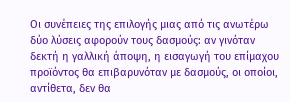Οι συνέπειες της επιλογής μιας από τις ανωτέρω δύο λύσεις αφορούν τους δασμούς: αν γινόταν δεκτή η γαλλική άποψη, η εισαγωγή του επίμαχου προϊόντος θα επιβαρυνόταν με δασμούς, οι οποίοι, αντίθετα, δεν θα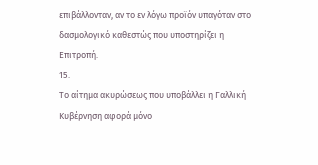επιβάλλονταν, αν το εν λόγω προϊόν υπαγόταν στο δασμολογικό καθεστώς που υποστηρίζει η Επιτροπή.
15.
Το αίτημα ακυρώσεως που υποβάλλει η Γαλλική Κυβέρνηση αφορά μόνο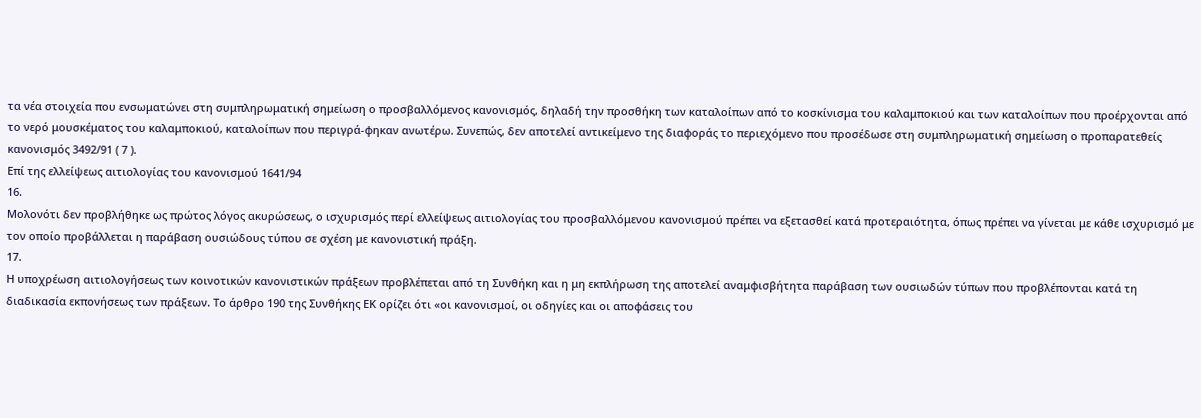τα νέα στοιχεία που ενσωματώνει στη συμπληρωματική σημείωση ο προσβαλλόμενος κανονισμός, δηλαδή την προσθήκη των καταλοίπων από το κοσκίνισμα του καλαμποκιού και των καταλοίπων που προέρχονται από το νερό μουσκέματος του καλαμποκιού, καταλοίπων που περιγρά-φηκαν ανωτέρω. Συνεπώς, δεν αποτελεί αντικείμενο της διαφοράς το περιεχόμενο που προσέδωσε στη συμπληρωματική σημείωση ο προπαρατεθείς κανονισμός 3492/91 ( 7 ).
Επί της ελλείψεως αιτιολογίας του κανονισμού 1641/94
16.
Μολονότι δεν προβλήθηκε ως πρώτος λόγος ακυρώσεως, ο ισχυρισμός περί ελλείψεως αιτιολογίας του προσβαλλόμενου κανονισμού πρέπει να εξετασθεί κατά προτεραιότητα, όπως πρέπει να γίνεται με κάθε ισχυρισμό με τον οποίο προβάλλεται η παράβαση ουσιώδους τύπου σε σχέση με κανονιστική πράξη.
17.
Η υποχρέωση αιτιολογήσεως των κοινοτικών κανονιστικών πράξεων προβλέπεται από τη Συνθήκη και η μη εκπλήρωση της αποτελεί αναμφισβήτητα παράβαση των ουσιωδών τύπων που προβλέπονται κατά τη διαδικασία εκπονήσεως των πράξεων. Το άρθρο 190 της Συνθήκης ΕΚ ορίζει ότι «οι κανονισμοί, οι οδηγίες και οι αποφάσεις του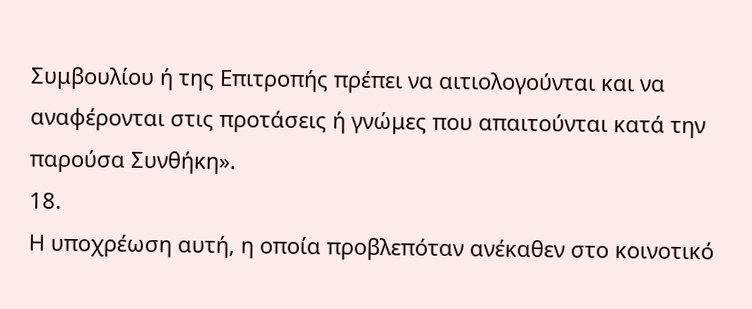Συμβουλίου ή της Επιτροπής πρέπει να αιτιολογούνται και να αναφέρονται στις προτάσεις ή γνώμες που απαιτούνται κατά την παρούσα Συνθήκη».
18.
Η υποχρέωση αυτή, η οποία προβλεπόταν ανέκαθεν στο κοινοτικό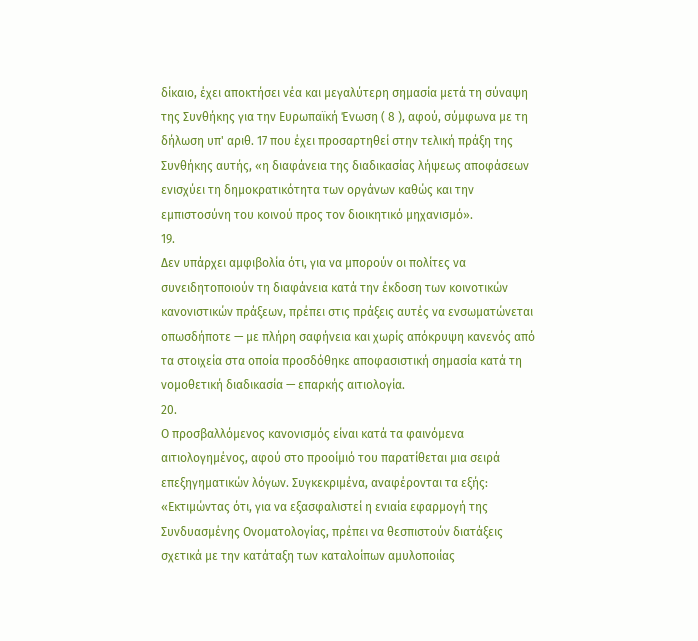δίκαιο, έχει αποκτήσει νέα και μεγαλύτερη σημασία μετά τη σύναψη της Συνθήκης για την Ευρωπαϊκή Ένωση ( 8 ), αφού, σύμφωνα με τη δήλωση υπ' αριθ. 17 που έχει προσαρτηθεί στην τελική πράξη της Συνθήκης αυτής, «η διαφάνεια της διαδικασίας λήψεως αποφάσεων ενισχύει τη δημοκρατικότητα των οργάνων καθώς και την εμπιστοσύνη του κοινού προς τον διοικητικό μηχανισμό».
19.
Δεν υπάρχει αμφιβολία ότι, για να μπορούν οι πολίτες να συνειδητοποιούν τη διαφάνεια κατά την έκδοση των κοινοτικών κανονιστικών πράξεων, πρέπει στις πράξεις αυτές να ενσωματώνεται οπωσδήποτε — με πλήρη σαφήνεια και χωρίς απόκρυψη κανενός από τα στοιχεία στα οποία προσδόθηκε αποφασιστική σημασία κατά τη νομοθετική διαδικασία — επαρκής αιτιολογία.
20.
Ο προσβαλλόμενος κανονισμός είναι κατά τα φαινόμενα αιτιολογημένος, αφού στο προοίμιό του παρατίθεται μια σειρά επεξηγηματικών λόγων. Συγκεκριμένα, αναφέρονται τα εξής:
«Εκτιμώντας ότι, για να εξασφαλιστεί η ενιαία εφαρμογή της Συνδυασμένης Ονοματολογίας, πρέπει να θεσπιστούν διατάξεις σχετικά με την κατάταξη των καταλοίπων αμυλοποιίας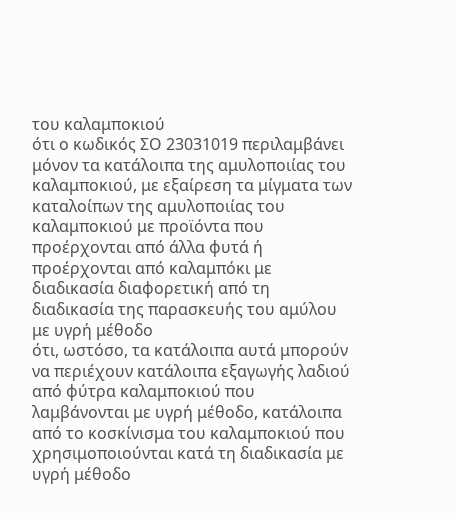του καλαμποκιού
ότι ο κωδικός ΣΟ 23031019 περιλαμβάνει μόνον τα κατάλοιπα της αμυλοποιίας του καλαμποκιού, με εξαίρεση τα μίγματα των καταλοίπων της αμυλοποιίας του καλαμποκιού με προϊόντα που προέρχονται από άλλα φυτά ή προέρχονται από καλαμπόκι με διαδικασία διαφορετική από τη διαδικασία της παρασκευής του αμύλου με υγρή μέθοδο
ότι, ωστόσο, τα κατάλοιπα αυτά μπορούν να περιέχουν κατάλοιπα εξαγωγής λαδιού από φύτρα καλαμποκιού που λαμβάνονται με υγρή μέθοδο, κατάλοιπα από το κοσκίνισμα του καλαμποκιού που χρησιμοποιούνται κατά τη διαδικασία με υγρή μέθοδο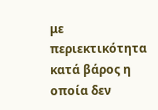με περιεκτικότητα κατά βάρος η οποία δεν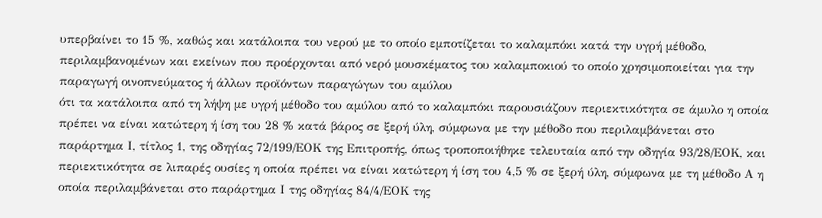υπερβαίνει το 15 %, καθώς και κατάλοιπα του νερού με το οποίο εμποτίζεται το καλαμπόκι κατά την υγρή μέθοδο, περιλαμβανομένων και εκείνων που προέρχονται από νερό μουσκέματος του καλαμποκιού το οποίο χρησιμοποιείται για την παραγωγή οινοπνεύματος ή άλλων προϊόντων παραγώγων του αμύλου
ότι τα κατάλοιπα από τη λήψη με υγρή μέθοδο του αμύλου από το καλαμπόκι παρουσιάζουν περιεκτικότητα σε άμυλο η οποία πρέπει να είναι κατώτερη ή ίση του 28 % κατά βάρος σε ξερή ύλη, σύμφωνα με την μέθοδο που περιλαμβάνεται στο παράρτημα Ι, τίτλος 1, της οδηγίας 72/199/ΕΟΚ της Επιτροπής, όπως τροποποιήθηκε τελευταία από την οδηγία 93/28/ΕΟΚ, και περιεκτικότητα σε λιπαρές ουσίες η οποία πρέπει να είναι κατώτερη ή ίση του 4,5 % σε ξερή ύλη, σύμφωνα με τη μέθοδο Α η οποία περιλαμβάνεται στο παράρτημα Ι της οδηγίας 84/4/ΕΟΚ της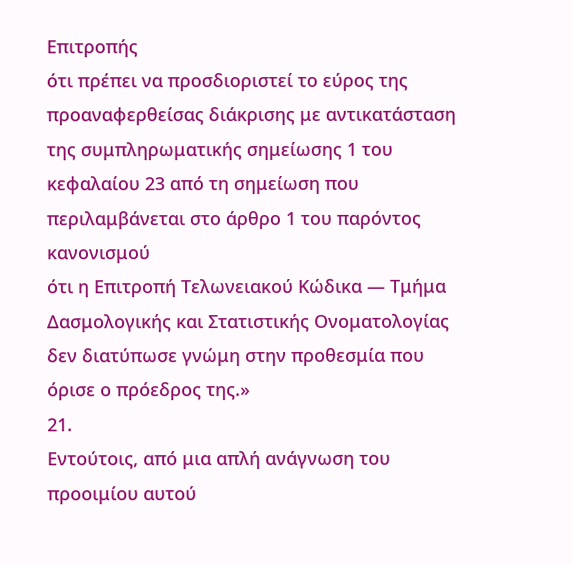Επιτροπής
ότι πρέπει να προσδιοριστεί το εύρος της προαναφερθείσας διάκρισης με αντικατάσταση της συμπληρωματικής σημείωσης 1 του κεφαλαίου 23 από τη σημείωση που περιλαμβάνεται στο άρθρο 1 του παρόντος κανονισμού
ότι η Επιτροπή Τελωνειακού Κώδικα — Τμήμα Δασμολογικής και Στατιστικής Ονοματολογίας δεν διατύπωσε γνώμη στην προθεσμία που όρισε ο πρόεδρος της.»
21.
Εντούτοις, από μια απλή ανάγνωση του προοιμίου αυτού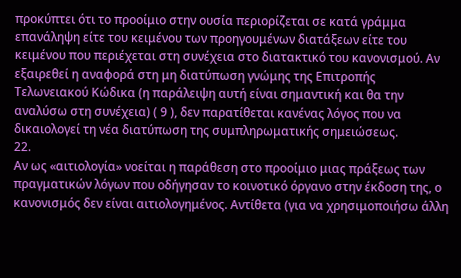προκύπτει ότι το προοίμιο στην ουσία περιορίζεται σε κατά γράμμα επανάληψη είτε του κειμένου των προηγουμένων διατάξεων είτε του κειμένου που περιέχεται στη συνέχεια στο διατακτικό του κανονισμού. Αν εξαιρεθεί η αναφορά στη μη διατύπωση γνώμης της Επιτροπής Τελωνειακού Κώδικα (η παράλειψη αυτή είναι σημαντική και θα την αναλύσω στη συνέχεια) ( 9 ), δεν παρατίθεται κανένας λόγος που να δικαιολογεί τη νέα διατύπωση της συμπληρωματικής σημειώσεως.
22.
Αν ως «αιτιολογία» νοείται η παράθεση στο προοίμιο μιας πράξεως των πραγματικών λόγων που οδήγησαν το κοινοτικό όργανο στην έκδοση της, ο κανονισμός δεν είναι αιτιολογημένος. Αντίθετα (για να χρησιμοποιήσω άλλη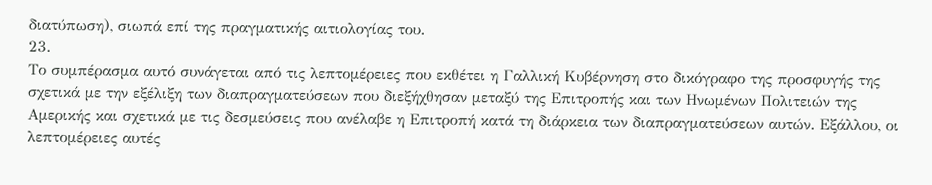διατύπωση), σιωπά επί της πραγματικής αιτιολογίας του.
23.
Το συμπέρασμα αυτό συνάγεται από τις λεπτομέρειες που εκθέτει η Γαλλική Κυβέρνηση στο δικόγραφο της προσφυγής της σχετικά με την εξέλιξη των διαπραγματεύσεων που διεξήχθησαν μεταξύ της Επιτροπής και των Ηνωμένων Πολιτειών της Αμερικής και σχετικά με τις δεσμεύσεις που ανέλαβε η Επιτροπή κατά τη διάρκεια των διαπραγματεύσεων αυτών. Εξάλλου, οι λεπτομέρειες αυτές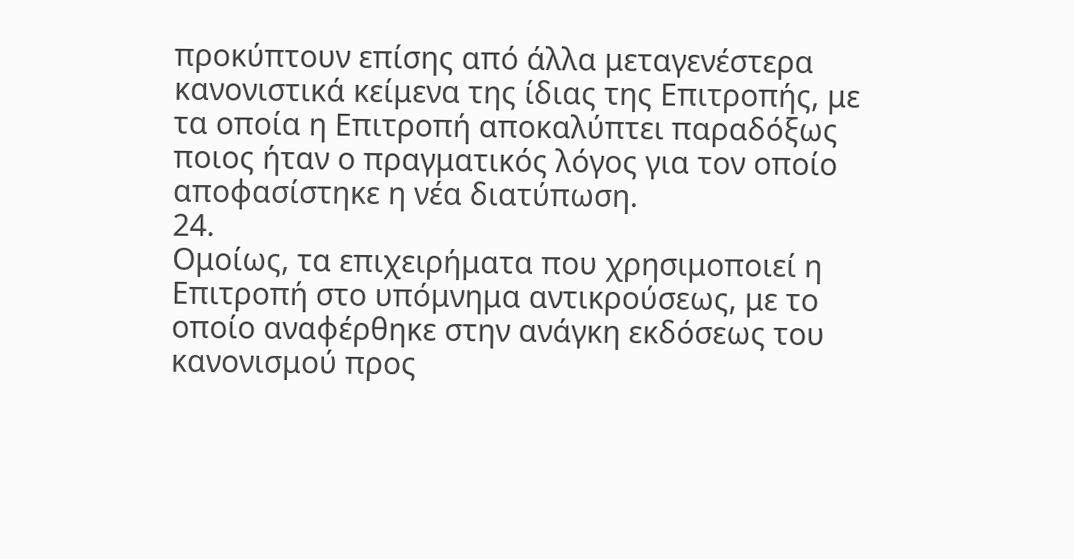προκύπτουν επίσης από άλλα μεταγενέστερα κανονιστικά κείμενα της ίδιας της Επιτροπής, με τα οποία η Επιτροπή αποκαλύπτει παραδόξως ποιος ήταν ο πραγματικός λόγος για τον οποίο αποφασίστηκε η νέα διατύπωση.
24.
Ομοίως, τα επιχειρήματα που χρησιμοποιεί η Επιτροπή στο υπόμνημα αντικρούσεως, με το οποίο αναφέρθηκε στην ανάγκη εκδόσεως του κανονισμού προς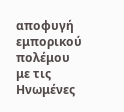αποφυγή εμπορικού πολέμου με τις Ηνωμένες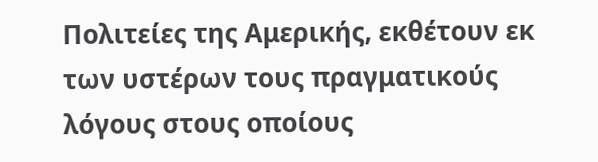Πολιτείες της Αμερικής, εκθέτουν εκ των υστέρων τους πραγματικούς λόγους στους οποίους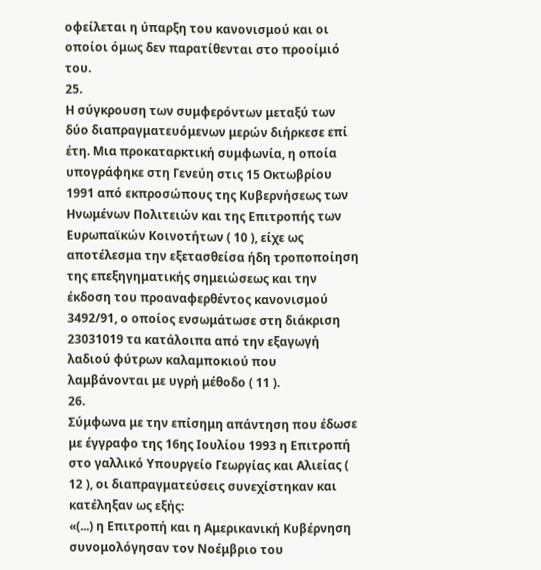οφείλεται η ύπαρξη του κανονισμού και οι οποίοι όμως δεν παρατίθενται στο προοίμιό του.
25.
Η σύγκρουση των συμφερόντων μεταξύ των δύο διαπραγματευόμενων μερών διήρκεσε επί έτη. Μια προκαταρκτική συμφωνία, η οποία υπογράφηκε στη Γενεύη στις 15 Οκτωβρίου 1991 από εκπροσώπους της Κυβερνήσεως των Ηνωμένων Πολιτειών και της Επιτροπής των Ευρωπαϊκών Κοινοτήτων ( 10 ), είχε ως αποτέλεσμα την εξετασθείσα ήδη τροποποίηση της επεξηγηματικής σημειώσεως και την έκδοση του προαναφερθέντος κανονισμού 3492/91, ο οποίος ενσωμάτωσε στη διάκριση 23031019 τα κατάλοιπα από την εξαγωγή λαδιού φύτρων καλαμποκιού που λαμβάνονται με υγρή μέθοδο ( 11 ).
26.
Σύμφωνα με την επίσημη απάντηση που έδωσε με έγγραφο της 16ης Ιουλίου 1993 η Επιτροπή στο γαλλικό Υπουργείο Γεωργίας και Αλιείας ( 12 ), οι διαπραγματεύσεις συνεχίστηκαν και κατέληξαν ως εξής:
«(...) η Επιτροπή και η Αμερικανική Κυβέρνηση συνομολόγησαν τον Νοέμβριο του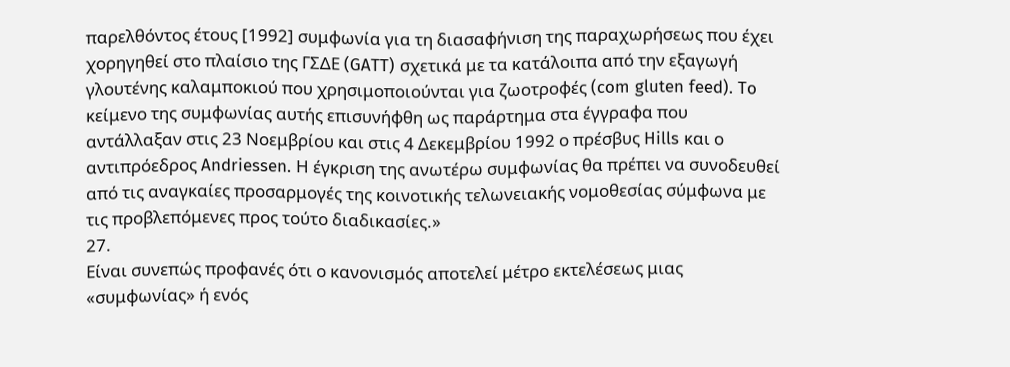παρελθόντος έτους [1992] συμφωνία για τη διασαφήνιση της παραχωρήσεως που έχει χορηγηθεί στο πλαίσιο της ΓΣΔΕ (GATT) σχετικά με τα κατάλοιπα από την εξαγωγή γλουτένης καλαμποκιού που χρησιμοποιούνται για ζωοτροφές (com gluten feed). To κείμενο της συμφωνίας αυτής επισυνήφθη ως παράρτημα στα έγγραφα που αντάλλαξαν στις 23 Νοεμβρίου και στις 4 Δεκεμβρίου 1992 ο πρέσβυς Hills και ο αντιπρόεδρος Andriessen. Η έγκριση της ανωτέρω συμφωνίας θα πρέπει να συνοδευθεί από τις αναγκαίες προσαρμογές της κοινοτικής τελωνειακής νομοθεσίας σύμφωνα με τις προβλεπόμενες προς τούτο διαδικασίες.»
27.
Είναι συνεπώς προφανές ότι ο κανονισμός αποτελεί μέτρο εκτελέσεως μιας «συμφωνίας» ή ενός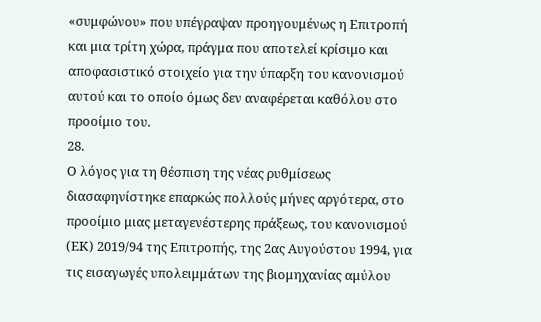«συμφώνου» που υπέγραψαν προηγουμένως η Επιτροπή και μια τρίτη χώρα, πράγμα που αποτελεί κρίσιμο και αποφασιστικό στοιχείο για την ύπαρξη του κανονισμού αυτού και το οποίο όμως δεν αναφέρεται καθόλου στο προοίμιο του.
28.
Ο λόγος για τη θέσπιση της νέας ρυθμίσεως διασαφηνίστηκε επαρκώς πολλούς μήνες αργότερα, στο προοίμιο μιας μεταγενέστερης πράξεως, του κανονισμού (ΕΚ) 2019/94 της Επιτροπής, της 2ας Αυγούστου 1994, για τις εισαγωγές υπολειμμάτων της βιομηχανίας αμύλου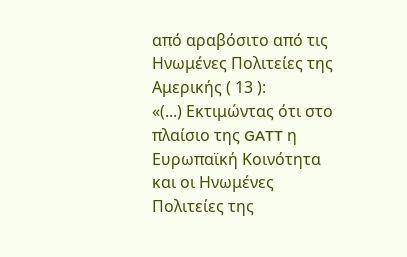από αραβόσιτο από τις Ηνωμένες Πολιτείες της Αμερικής ( 13 ):
«(...) Εκτιμώντας ότι στο πλαίσιο της GATT η Ευρωπαϊκή Κοινότητα και οι Ηνωμένες Πολιτείες της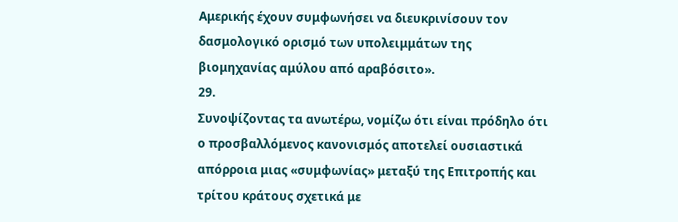Αμερικής έχουν συμφωνήσει να διευκρινίσουν τον δασμολογικό ορισμό των υπολειμμάτων της βιομηχανίας αμύλου από αραβόσιτο».
29.
Συνοψίζοντας τα ανωτέρω, νομίζω ότι είναι πρόδηλο ότι ο προσβαλλόμενος κανονισμός αποτελεί ουσιαστικά απόρροια μιας «συμφωνίας» μεταξύ της Επιτροπής και τρίτου κράτους σχετικά με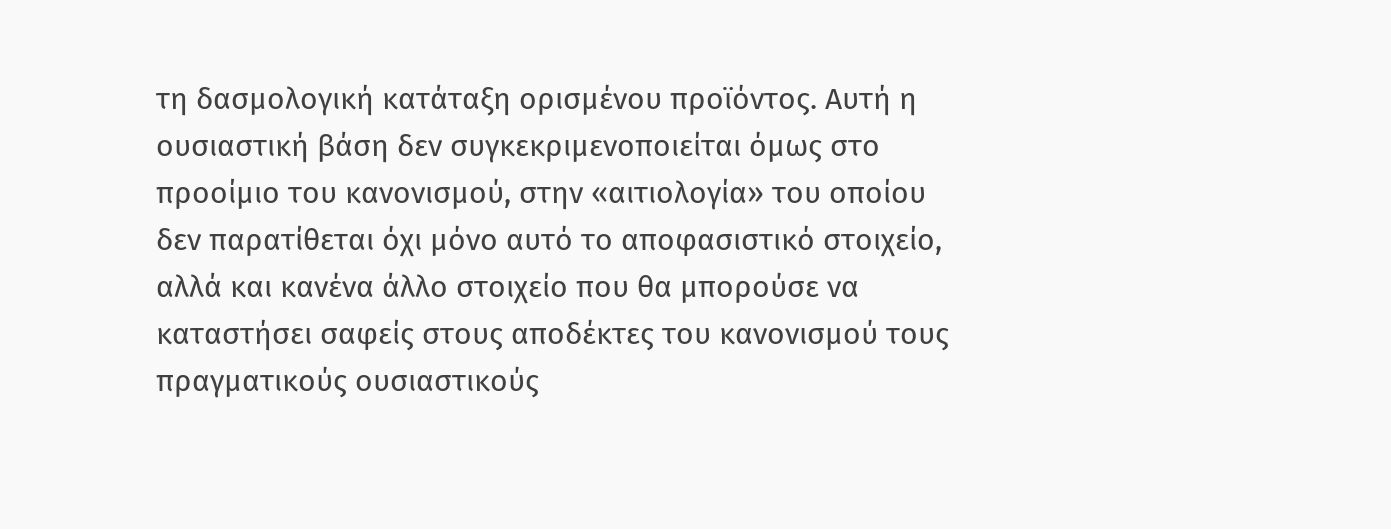τη δασμολογική κατάταξη ορισμένου προϊόντος. Αυτή η ουσιαστική βάση δεν συγκεκριμενοποιείται όμως στο προοίμιο του κανονισμού, στην «αιτιολογία» του οποίου δεν παρατίθεται όχι μόνο αυτό το αποφασιστικό στοιχείο, αλλά και κανένα άλλο στοιχείο που θα μπορούσε να καταστήσει σαφείς στους αποδέκτες του κανονισμού τους πραγματικούς ουσιαστικούς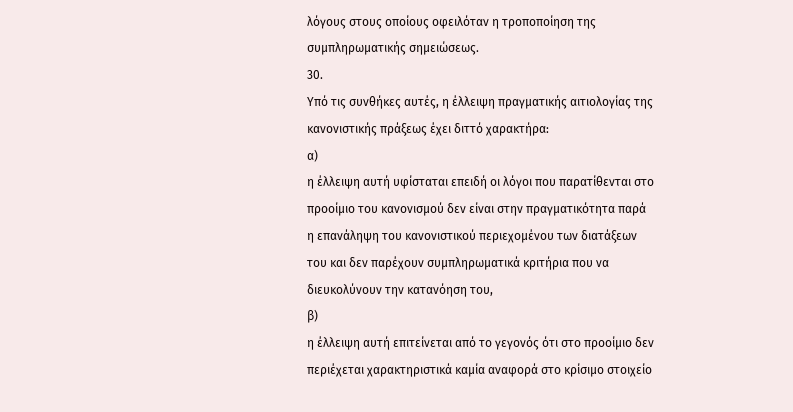λόγους στους οποίους οφειλόταν η τροποποίηση της συμπληρωματικής σημειώσεως.
30.
Υπό τις συνθήκες αυτές, η έλλειψη πραγματικής αιτιολογίας της κανονιστικής πράξεως έχει διττό χαρακτήρα:
α)
η έλλειψη αυτή υφίσταται επειδή οι λόγοι που παρατίθενται στο προοίμιο του κανονισμού δεν είναι στην πραγματικότητα παρά η επανάληψη του κανονιστικού περιεχομένου των διατάξεων του και δεν παρέχουν συμπληρωματικά κριτήρια που να διευκολύνουν την κατανόηση του,
β)
η έλλειψη αυτή επιτείνεται από το γεγονός ότι στο προοίμιο δεν περιέχεται χαρακτηριστικά καμία αναφορά στο κρίσιμο στοιχείο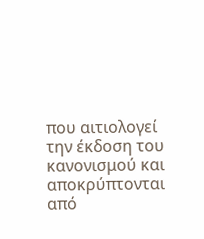που αιτιολογεί την έκδοση του κανονισμού και αποκρύπτονται από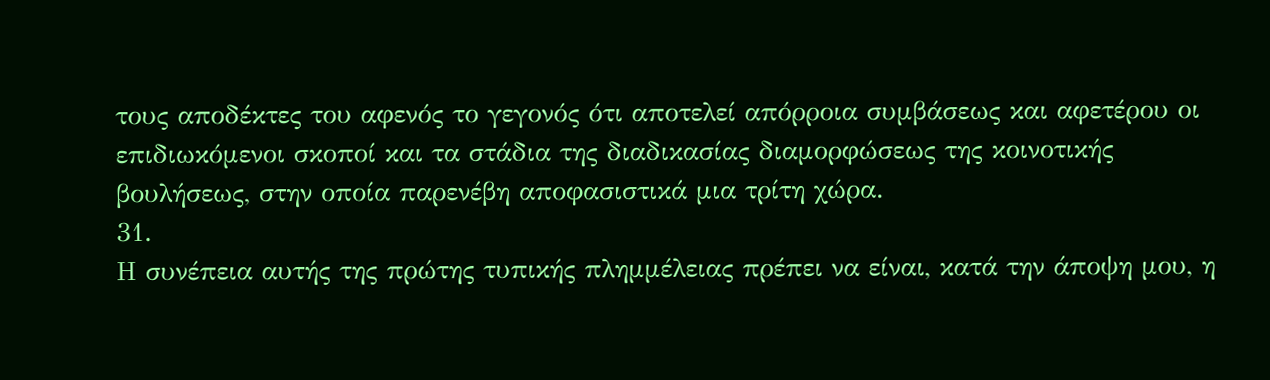τους αποδέκτες του αφενός το γεγονός ότι αποτελεί απόρροια συμβάσεως και αφετέρου οι επιδιωκόμενοι σκοποί και τα στάδια της διαδικασίας διαμορφώσεως της κοινοτικής βουλήσεως, στην οποία παρενέβη αποφασιστικά μια τρίτη χώρα.
31.
Η συνέπεια αυτής της πρώτης τυπικής πλημμέλειας πρέπει να είναι, κατά την άποψη μου, η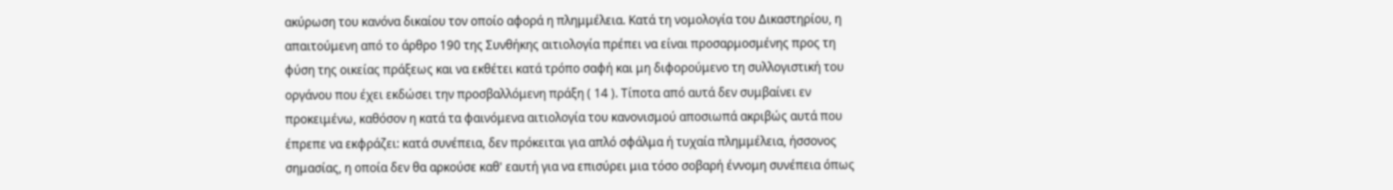ακύρωση του κανόνα δικαίου τον οποίο αφορά η πλημμέλεια. Κατά τη νομολογία του Δικαστηρίου, η απαιτούμενη από το άρθρο 190 της Συνθήκης αιτιολογία πρέπει να είναι προσαρμοσμένης προς τη φύση της οικείας πράξεως και να εκθέτει κατά τρόπο σαφή και μη διφορούμενο τη συλλογιστική του οργάνου που έχει εκδώσει την προσβαλλόμενη πράξη ( 14 ). Τίποτα από αυτά δεν συμβαίνει εν προκειμένω, καθόσον η κατά τα φαινόμενα αιτιολογία του κανονισμού αποσιωπά ακριβώς αυτά που έπρεπε να εκφράζει: κατά συνέπεια, δεν πρόκειται για απλό σφάλμα ή τυχαία πλημμέλεια, ήσσονος σημασίας, η οποία δεν θα αρκούσε καθ' εαυτή για να επισύρει μια τόσο σοβαρή έννομη συνέπεια όπως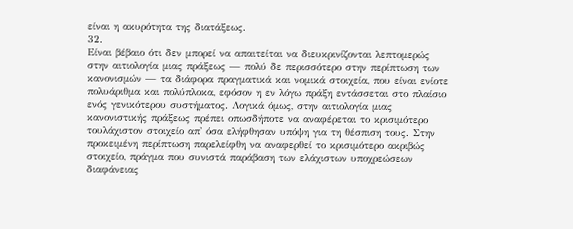είναι η ακυρότητα της διατάξεως.
32.
Είναι βέβαιο ότι δεν μπορεί να απαιτείται να διευκρινίζονται λεπτομερώς στην αιτιολογία μιας πράξεως — πολύ δε περισσότερο στην περίπτωση των κανονισμών — τα διάφορα πραγματικά και νομικά στοιχεία, που είναι ενίοτε πολυάριθμα και πολύπλοκα, εφόσον η εν λόγω πράξη εντάσσεται στο πλαίσιο ενός γενικότερου συστήματος. Λογικά όμως, στην αιτιολογία μιας κανονιστικής πράξεως πρέπει οπωσδήποτε να αναφέρεται το κρισιμότερο τουλάχιστον στοιχείο απ' όσα ελήφθησαν υπόψη για τη θέσπιση τους. Στην προκειμένη περίπτωση παρελείφθη να αναφερθεί το κρισιμότερο ακριβώς στοιχείο, πράγμα που συνιστά παράβαση των ελάχιστων υποχρεώσεων διαφάνειας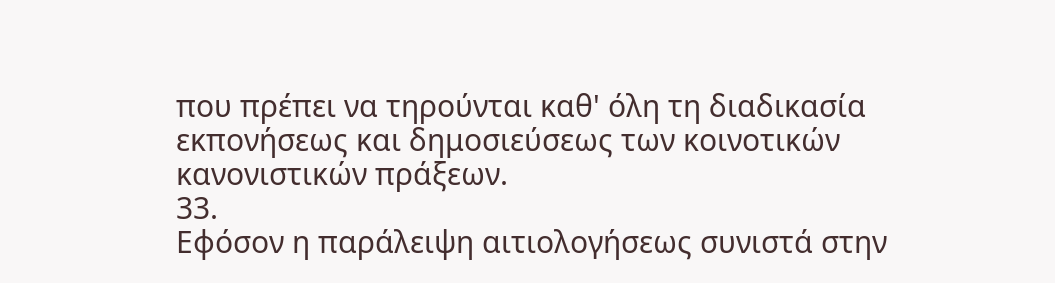που πρέπει να τηρούνται καθ' όλη τη διαδικασία εκπονήσεως και δημοσιεύσεως των κοινοτικών κανονιστικών πράξεων.
33.
Εφόσον η παράλειψη αιτιολογήσεως συνιστά στην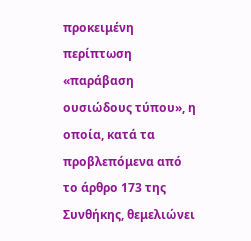προκειμένη περίπτωση «παράβαση ουσιώδους τύπου», η οποία, κατά τα προβλεπόμενα από το άρθρο 173 της Συνθήκης, θεμελιώνει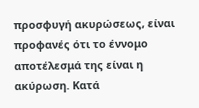προσφυγή ακυρώσεως, είναι προφανές ότι το έννομο αποτέλεσμά της είναι η ακύρωση. Κατά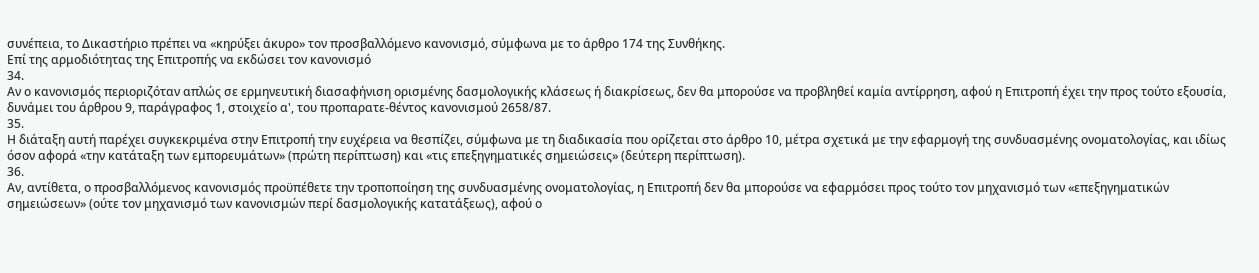συνέπεια, το Δικαστήριο πρέπει να «κηρύξει άκυρο» τον προσβαλλόμενο κανονισμό, σύμφωνα με το άρθρο 174 της Συνθήκης.
Επί της αρμοδιότητας της Επιτροπής να εκδώσει τον κανονισμό
34.
Αν ο κανονισμός περιοριζόταν απλώς σε ερμηνευτική διασαφήνιση ορισμένης δασμολογικής κλάσεως ή διακρίσεως, δεν θα μπορούσε να προβληθεί καμία αντίρρηση, αφού η Επιτροπή έχει την προς τούτο εξουσία, δυνάμει του άρθρου 9, παράγραφος 1, στοιχείο α', του προπαρατε-θέντος κανονισμού 2658/87.
35.
Η διάταξη αυτή παρέχει συγκεκριμένα στην Επιτροπή την ευχέρεια να θεσπίζει, σύμφωνα με τη διαδικασία που ορίζεται στο άρθρο 10, μέτρα σχετικά με την εφαρμογή της συνδυασμένης ονοματολογίας, και ιδίως όσον αφορά «την κατάταξη των εμπορευμάτων» (πρώτη περίπτωση) και «τις επεξηγηματικές σημειώσεις» (δεύτερη περίπτωση).
36.
Αν, αντίθετα, ο προσβαλλόμενος κανονισμός προϋπέθετε την τροποποίηση της συνδυασμένης ονοματολογίας, η Επιτροπή δεν θα μπορούσε να εφαρμόσει προς τούτο τον μηχανισμό των «επεξηγηματικών σημειώσεων» (ούτε τον μηχανισμό των κανονισμών περί δασμολογικής κατατάξεως), αφού ο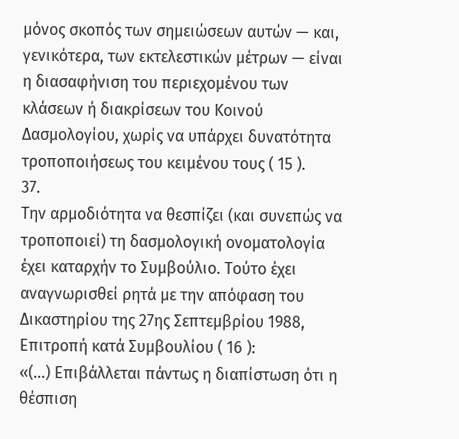μόνος σκοπός των σημειώσεων αυτών — και, γενικότερα, των εκτελεστικών μέτρων — είναι η διασαφήνιση του περιεχομένου των κλάσεων ή διακρίσεων του Κοινού Δασμολογίου, χωρίς να υπάρχει δυνατότητα τροποποιήσεως του κειμένου τους ( 15 ).
37.
Την αρμοδιότητα να θεσπίζει (και συνεπώς να τροποποιεί) τη δασμολογική ονοματολογία έχει καταρχήν το Συμβούλιο. Τούτο έχει αναγνωρισθεί ρητά με την απόφαση του Δικαστηρίου της 27ης Σεπτεμβρίου 1988, Επιτροπή κατά Συμβουλίου ( 16 ):
«(...) Επιβάλλεται πάντως η διαπίστωση ότι η θέσπιση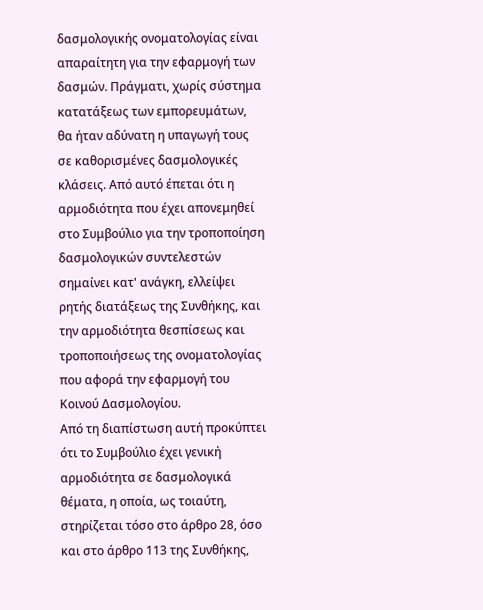δασμολογικής ονοματολογίας είναι απαραίτητη για την εφαρμογή των δασμών. Πράγματι, χωρίς σύστημα κατατάξεως των εμπορευμάτων, θα ήταν αδύνατη η υπαγωγή τους σε καθορισμένες δασμολογικές κλάσεις. Από αυτό έπεται ότι η αρμοδιότητα που έχει απονεμηθεί στο Συμβούλιο για την τροποποίηση δασμολογικών συντελεστών σημαίνει κατ' ανάγκη, ελλείψει ρητής διατάξεως της Συνθήκης, και την αρμοδιότητα θεσπίσεως και τροποποιήσεως της ονοματολογίας που αφορά την εφαρμογή του Κοινού Δασμολογίου.
Από τη διαπίστωση αυτή προκύπτει ότι το Συμβούλιο έχει γενική αρμοδιότητα σε δασμολογικά θέματα, η οποία, ως τοιαύτη, στηρίζεται τόσο στο άρθρο 28, όσο και στο άρθρο 113 της Συνθήκης,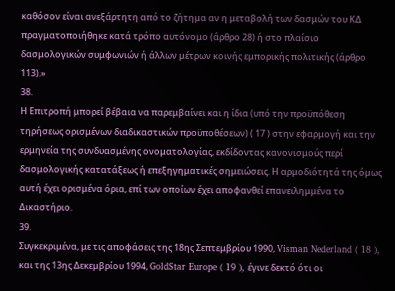καθόσον είναι ανεξάρτητη από το ζήτημα αν η μεταβολή των δασμών του ΚΔ πραγματοποιήθηκε κατά τρόπο αυτόνομο (άρθρο 28) ή στο πλαίσιο δασμολογικών συμφωνιών ή άλλων μέτρων κοινής εμπορικής πολιτικής (άρθρο 113).»
38.
Η Επιτροπή μπορεί βέβαια να παρεμβαίνει και η ίδια (υπό την προϋπόθεση τηρήσεως ορισμένων διαδικαστικών προϋποθέσεων) ( 17 ) στην εφαρμογή και την ερμηνεία της συνδυασμένης ονοματολογίας, εκδίδοντας κανονισμούς περί δασμολογικής κατατάξεως ή επεξηγηματικές σημειώσεις. Η αρμοδιότητά της όμως αυτή έχει ορισμένα όρια, επί των οποίων έχει αποφανθεί επανειλημμένα το Δικαστήριο.
39.
Συγκεκριμένα, με τις αποφάσεις της 18ης Σεπτεμβρίου 1990, Visman Nederland ( 18 ), και της 13ης Δεκεμβρίου 1994, GoldStar Europe ( 19 ), έγινε δεκτό ότι οι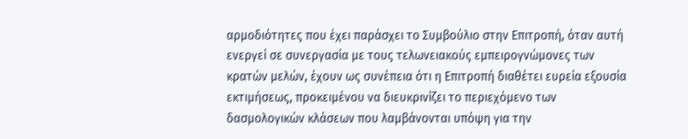αρμοδιότητες που έχει παράσχει το Συμβούλιο στην Επιτροπή, όταν αυτή ενεργεί σε συνεργασία με τους τελωνειακούς εμπειρογνώμονες των κρατών μελών, έχουν ως συνέπεια ότι η Επιτροπή διαθέτει ευρεία εξουσία εκτιμήσεως, προκειμένου να διευκρινίζει το περιεχόμενο των δασμολογικών κλάσεων που λαμβάνονται υπόψη για την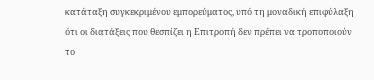κατάταξη συγκεκριμένου εμπορεύματος, υπό τη μοναδική επιφύλαξη ότι οι διατάξεις που θεσπίζει η Επιτροπή δεν πρέπει να τροποποιούν το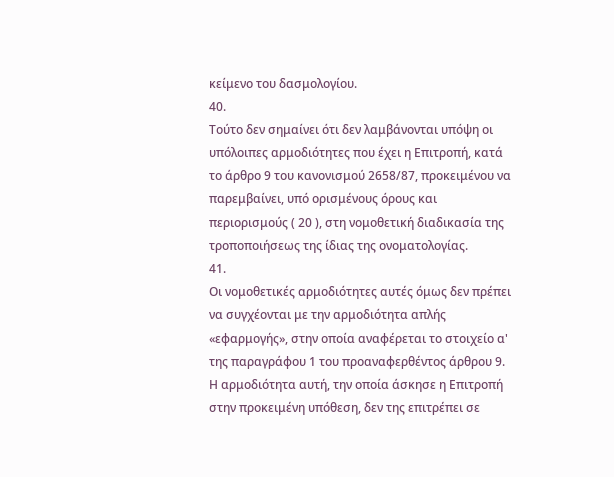κείμενο του δασμολογίου.
40.
Τούτο δεν σημαίνει ότι δεν λαμβάνονται υπόψη οι υπόλοιπες αρμοδιότητες που έχει η Επιτροπή, κατά το άρθρο 9 του κανονισμού 2658/87, προκειμένου να παρεμβαίνει, υπό ορισμένους όρους και περιορισμούς ( 20 ), στη νομοθετική διαδικασία της τροποποιήσεως της ίδιας της ονοματολογίας.
41.
Οι νομοθετικές αρμοδιότητες αυτές όμως δεν πρέπει να συγχέονται με την αρμοδιότητα απλής «εφαρμογής», στην οποία αναφέρεται το στοιχείο α' της παραγράφου 1 του προαναφερθέντος άρθρου 9. Η αρμοδιότητα αυτή, την οποία άσκησε η Επιτροπή στην προκειμένη υπόθεση, δεν της επιτρέπει σε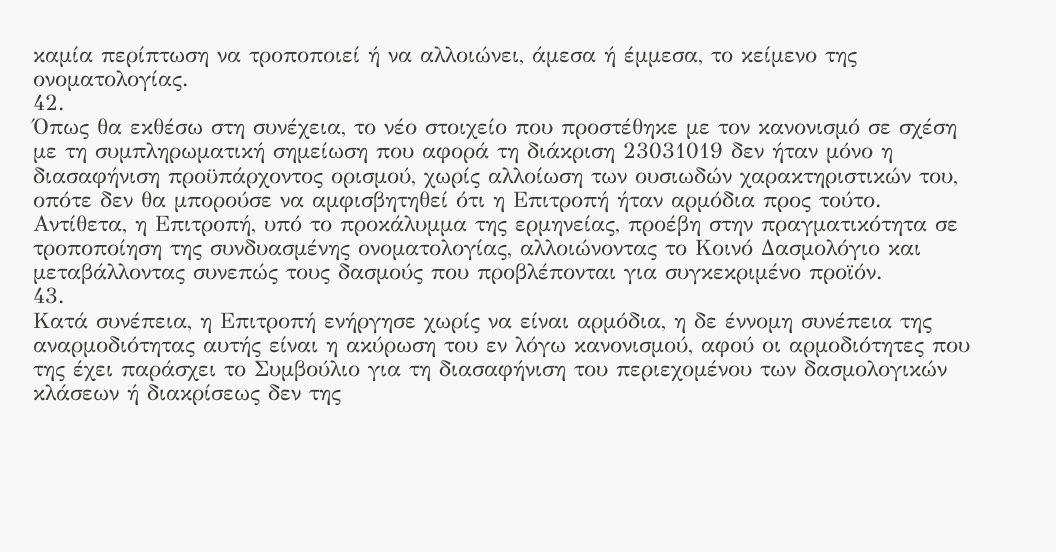καμία περίπτωση να τροποποιεί ή να αλλοιώνει, άμεσα ή έμμεσα, το κείμενο της ονοματολογίας.
42.
Όπως θα εκθέσω στη συνέχεια, το νέο στοιχείο που προστέθηκε με τον κανονισμό σε σχέση με τη συμπληρωματική σημείωση που αφορά τη διάκριση 23031019 δεν ήταν μόνο η διασαφήνιση προϋπάρχοντος ορισμού, χωρίς αλλοίωση των ουσιωδών χαρακτηριστικών του, οπότε δεν θα μπορούσε να αμφισβητηθεί ότι η Επιτροπή ήταν αρμόδια προς τούτο. Αντίθετα, η Επιτροπή, υπό το προκάλυμμα της ερμηνείας, προέβη στην πραγματικότητα σε τροποποίηση της συνδυασμένης ονοματολογίας, αλλοιώνοντας το Κοινό Δασμολόγιο και μεταβάλλοντας συνεπώς τους δασμούς που προβλέπονται για συγκεκριμένο προϊόν.
43.
Κατά συνέπεια, η Επιτροπή ενήργησε χωρίς να είναι αρμόδια, η δε έννομη συνέπεια της αναρμοδιότητας αυτής είναι η ακύρωση του εν λόγω κανονισμού, αφού οι αρμοδιότητες που της έχει παράσχει το Συμβούλιο για τη διασαφήνιση του περιεχομένου των δασμολογικών κλάσεων ή διακρίσεως δεν της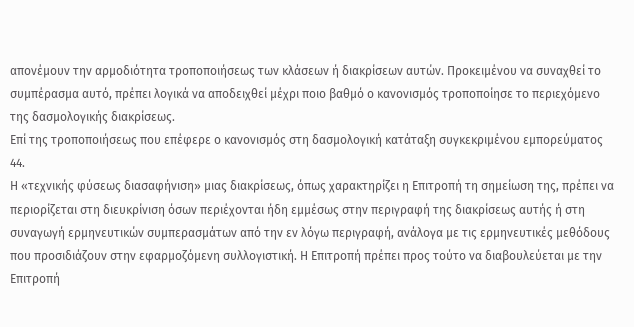απονέμουν την αρμοδιότητα τροποποιήσεως των κλάσεων ή διακρίσεων αυτών. Προκειμένου να συναχθεί το συμπέρασμα αυτό, πρέπει λογικά να αποδειχθεί μέχρι ποιο βαθμό ο κανονισμός τροποποίησε το περιεχόμενο της δασμολογικής διακρίσεως.
Επί της τροποποιήσεως που επέφερε ο κανονισμός στη δασμολογική κατάταξη συγκεκριμένου εμπορεύματος
44.
Η «τεχνικής φύσεως διασαφήνιση» μιας διακρίσεως, όπως χαρακτηρίζει η Επιτροπή τη σημείωση της, πρέπει να περιορίζεται στη διευκρίνιση όσων περιέχονται ήδη εμμέσως στην περιγραφή της διακρίσεως αυτής ή στη συναγωγή ερμηνευτικών συμπερασμάτων από την εν λόγω περιγραφή, ανάλογα με τις ερμηνευτικές μεθόδους που προσιδιάζουν στην εφαρμοζόμενη συλλογιστική. Η Επιτροπή πρέπει προς τούτο να διαβουλεύεται με την Επιτροπή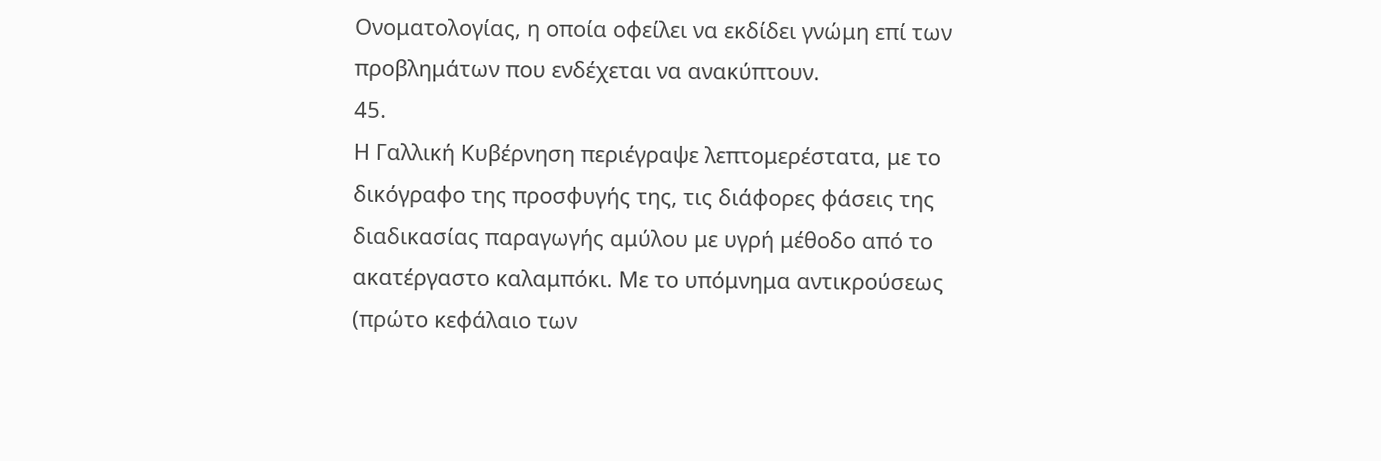Ονοματολογίας, η οποία οφείλει να εκδίδει γνώμη επί των προβλημάτων που ενδέχεται να ανακύπτουν.
45.
Η Γαλλική Κυβέρνηση περιέγραψε λεπτομερέστατα, με το δικόγραφο της προσφυγής της, τις διάφορες φάσεις της διαδικασίας παραγωγής αμύλου με υγρή μέθοδο από το ακατέργαστο καλαμπόκι. Με το υπόμνημα αντικρούσεως (πρώτο κεφάλαιο των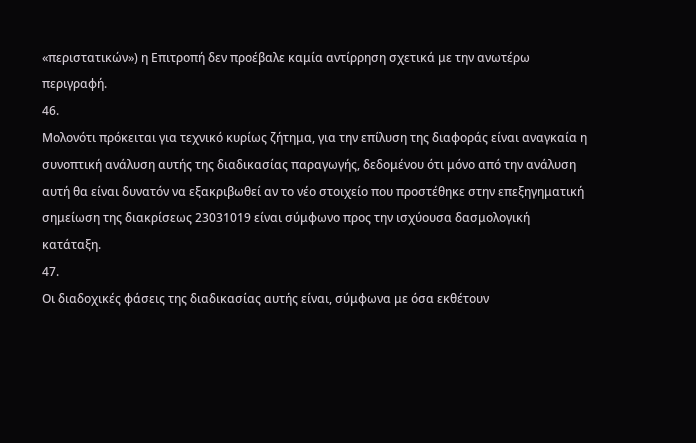«περιστατικών») η Επιτροπή δεν προέβαλε καμία αντίρρηση σχετικά με την ανωτέρω περιγραφή.
46.
Μολονότι πρόκειται για τεχνικό κυρίως ζήτημα, για την επίλυση της διαφοράς είναι αναγκαία η συνοπτική ανάλυση αυτής της διαδικασίας παραγωγής, δεδομένου ότι μόνο από την ανάλυση αυτή θα είναι δυνατόν να εξακριβωθεί αν το νέο στοιχείο που προστέθηκε στην επεξηγηματική σημείωση της διακρίσεως 23031019 είναι σύμφωνο προς την ισχύουσα δασμολογική κατάταξη.
47.
Οι διαδοχικές φάσεις της διαδικασίας αυτής είναι, σύμφωνα με όσα εκθέτουν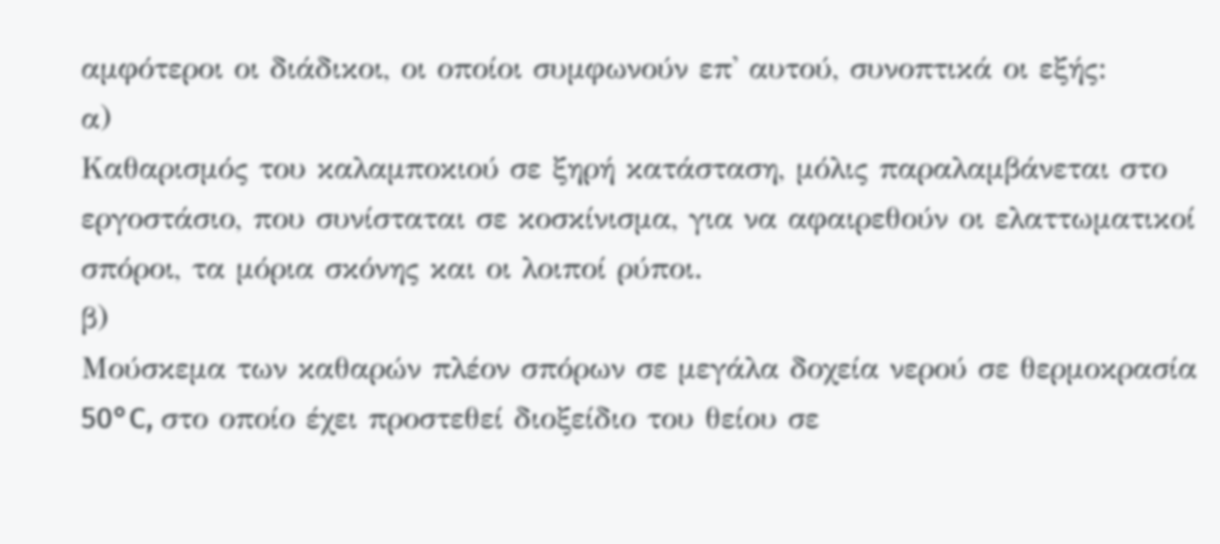αμφότεροι οι διάδικοι, οι οποίοι συμφωνούν επ' αυτού, συνοπτικά οι εξής:
α)
Καθαρισμός του καλαμποκιού σε ξηρή κατάσταση, μόλις παραλαμβάνεται στο εργοστάσιο, που συνίσταται σε κοσκίνισμα, για να αφαιρεθούν οι ελαττωματικοί σπόροι, τα μόρια σκόνης και οι λοιποί ρύποι.
β)
Μούσκεμα των καθαρών πλέον σπόρων σε μεγάλα δοχεία νερού σε θερμοκρασία 50°C, στο οποίο έχει προστεθεί διοξείδιο του θείου σε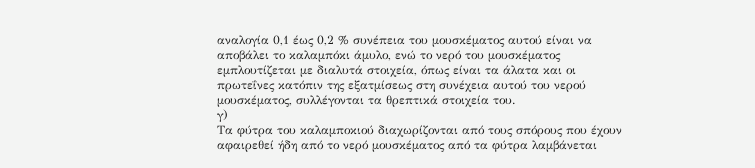αναλογία 0,1 έως 0,2 % συνέπεια του μουσκέματος αυτού είναι να αποβάλει το καλαμπόκι άμυλο, ενώ το νερό του μουσκέματος εμπλουτίζεται με διαλυτά στοιχεία, όπως είναι τα άλατα και οι πρωτεΐνες κατόπιν της εξατμίσεως στη συνέχεια αυτού του νερού μουσκέματος, συλλέγονται τα θρεπτικά στοιχεία του.
γ)
Τα φύτρα του καλαμποκιού διαχωρίζονται από τους σπόρους που έχουν αφαιρεθεί ήδη από το νερό μουσκέματος από τα φύτρα λαμβάνεται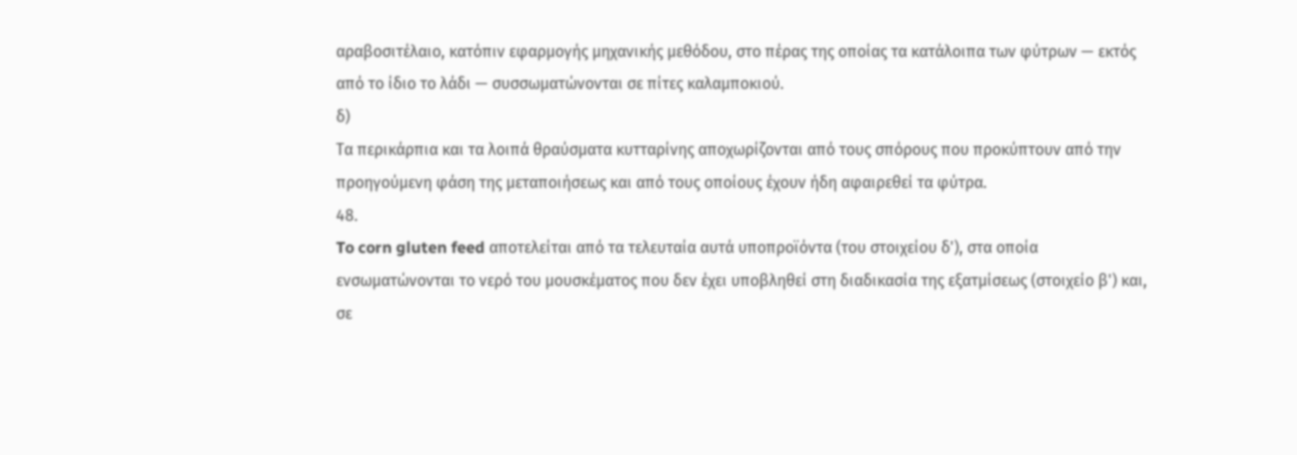αραβοσιτέλαιο, κατόπιν εφαρμογής μηχανικής μεθόδου, στο πέρας της οποίας τα κατάλοιπα των φύτρων — εκτός από το ίδιο το λάδι — συσσωματώνονται σε πίτες καλαμποκιού.
δ)
Τα περικάρπια και τα λοιπά θραύσματα κυτταρίνης αποχωρίζονται από τους σπόρους που προκύπτουν από την προηγούμενη φάση της μεταποιήσεως και από τους οποίους έχουν ήδη αφαιρεθεί τα φύτρα.
48.
To corn gluten feed αποτελείται από τα τελευταία αυτά υποπροϊόντα (του στοιχείου δ'), στα οποία ενσωματώνονται το νερό του μουσκέματος που δεν έχει υποβληθεί στη διαδικασία της εξατμίσεως (στοιχείο β') και, σε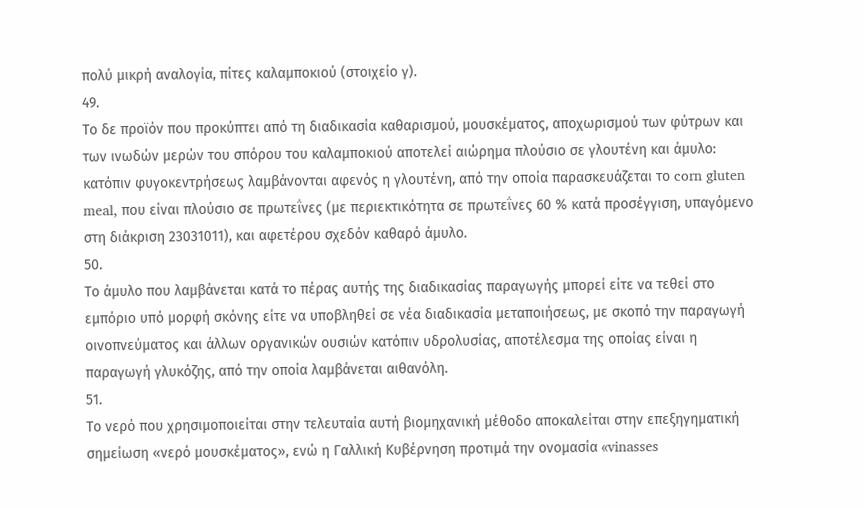πολύ μικρή αναλογία, πίτες καλαμποκιού (στοιχείο γ).
49.
Το δε προϊόν που προκύπτει από τη διαδικασία καθαρισμού, μουσκέματος, αποχωρισμού των φύτρων και των ινωδών μερών του σπόρου του καλαμποκιού αποτελεί αιώρημα πλούσιο σε γλουτένη και άμυλο: κατόπιν φυγοκεντρήσεως λαμβάνονται αφενός η γλουτένη, από την οποία παρασκευάζεται το corn gluten meal, που είναι πλούσιο σε πρωτεΐνες (με περιεκτικότητα σε πρωτεΐνες 60 % κατά προσέγγιση, υπαγόμενο στη διάκριση 23031011), και αφετέρου σχεδόν καθαρό άμυλο.
50.
Το άμυλο που λαμβάνεται κατά το πέρας αυτής της διαδικασίας παραγωγής μπορεί είτε να τεθεί στο εμπόριο υπό μορφή σκόνης είτε να υποβληθεί σε νέα διαδικασία μεταποιήσεως, με σκοπό την παραγωγή οινοπνεύματος και άλλων οργανικών ουσιών κατόπιν υδρολυσίας, αποτέλεσμα της οποίας είναι η παραγωγή γλυκόζης, από την οποία λαμβάνεται αιθανόλη.
51.
Το νερό που χρησιμοποιείται στην τελευταία αυτή βιομηχανική μέθοδο αποκαλείται στην επεξηγηματική σημείωση «νερό μουσκέματος», ενώ η Γαλλική Κυβέρνηση προτιμά την ονομασία «vinasses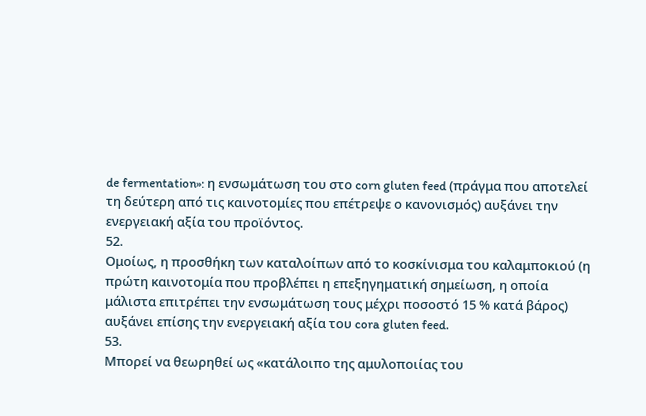de fermentation»: η ενσωμάτωση του στο corn gluten feed (πράγμα που αποτελεί τη δεύτερη από τις καινοτομίες που επέτρεψε ο κανονισμός) αυξάνει την ενεργειακή αξία του προϊόντος.
52.
Ομοίως, η προσθήκη των καταλοίπων από το κοσκίνισμα του καλαμποκιού (η πρώτη καινοτομία που προβλέπει η επεξηγηματική σημείωση, η οποία μάλιστα επιτρέπει την ενσωμάτωση τους μέχρι ποσοστό 15 % κατά βάρος) αυξάνει επίσης την ενεργειακή αξία του cora gluten feed.
53.
Μπορεί να θεωρηθεί ως «κατάλοιπο της αμυλοποιίας του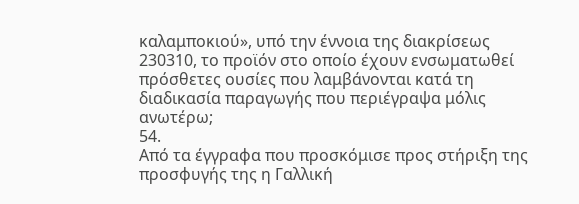καλαμποκιού», υπό την έννοια της διακρίσεως 230310, το προϊόν στο οποίο έχουν ενσωματωθεί πρόσθετες ουσίες που λαμβάνονται κατά τη διαδικασία παραγωγής που περιέγραψα μόλις ανωτέρω;
54.
Από τα έγγραφα που προσκόμισε προς στήριξη της προσφυγής της η Γαλλική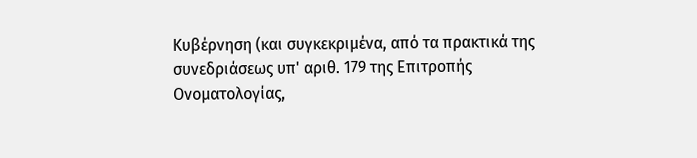Κυβέρνηση (και συγκεκριμένα, από τα πρακτικά της συνεδριάσεως υπ' αριθ. 179 της Επιτροπής Ονοματολογίας,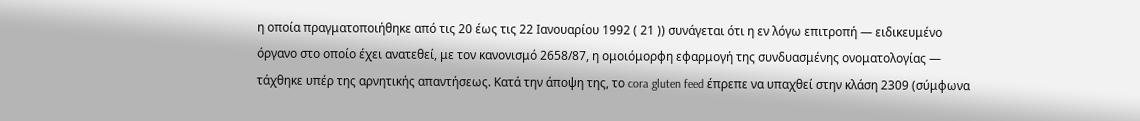η οποία πραγματοποιήθηκε από τις 20 έως τις 22 Ιανουαρίου 1992 ( 21 )) συνάγεται ότι η εν λόγω επιτροπή — ειδικευμένο όργανο στο οποίο έχει ανατεθεί, με τον κανονισμό 2658/87, η ομοιόμορφη εφαρμογή της συνδυασμένης ονοματολογίας — τάχθηκε υπέρ της αρνητικής απαντήσεως. Κατά την άποψη της, το cora gluten feed έπρεπε να υπαχθεί στην κλάση 2309 (σύμφωνα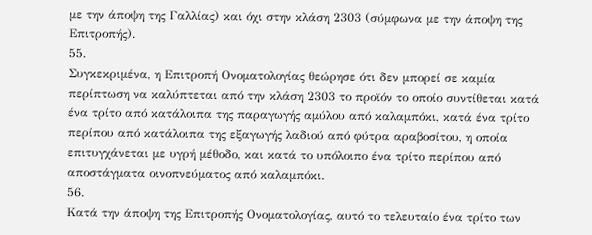με την άποψη της Γαλλίας) και όχι στην κλάση 2303 (σύμφωνα με την άποψη της Επιτροπής).
55.
Συγκεκριμένα, η Επιτροπή Ονοματολογίας θεώρησε ότι δεν μπορεί σε καμία περίπτωση να καλύπτεται από την κλάση 2303 το προϊόν το οποίο συντίθεται κατά ένα τρίτο από κατάλοιπα της παραγωγής αμύλου από καλαμπόκι, κατά ένα τρίτο περίπου από κατάλοιπα της εξαγωγής λαδιού από φύτρα αραβοσίτου, η οποία επιτυγχάνεται με υγρή μέθοδο, και κατά το υπόλοιπο ένα τρίτο περίπου από αποστάγματα οινοπνεύματος από καλαμπόκι.
56.
Κατά την άποψη της Επιτροπής Ονοματολογίας, αυτό το τελευταίο ένα τρίτο των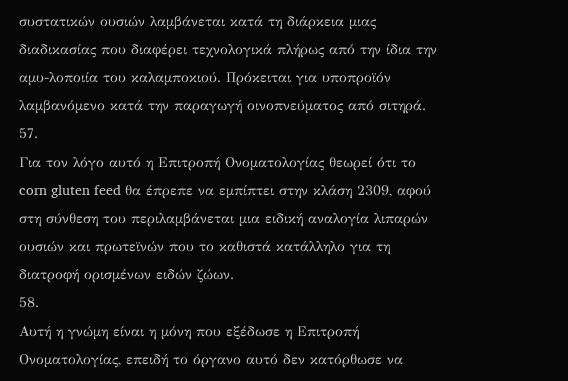συστατικών ουσιών λαμβάνεται κατά τη διάρκεια μιας διαδικασίας που διαφέρει τεχνολογικά πλήρως από την ίδια την αμυ-λοποιία του καλαμποκιού. Πρόκειται για υποπροϊόν λαμβανόμενο κατά την παραγωγή οινοπνεύματος από σιτηρά.
57.
Για τον λόγο αυτό η Επιτροπή Ονοματολογίας θεωρεί ότι το corn gluten feed θα έπρεπε να εμπίπτει στην κλάση 2309, αφού στη σύνθεση του περιλαμβάνεται μια ειδική αναλογία λιπαρών ουσιών και πρωτεϊνών που το καθιστά κατάλληλο για τη διατροφή ορισμένων ειδών ζώων.
58.
Αυτή η γνώμη είναι η μόνη που εξέδωσε η Επιτροπή Ονοματολογίας, επειδή το όργανο αυτό δεν κατόρθωσε να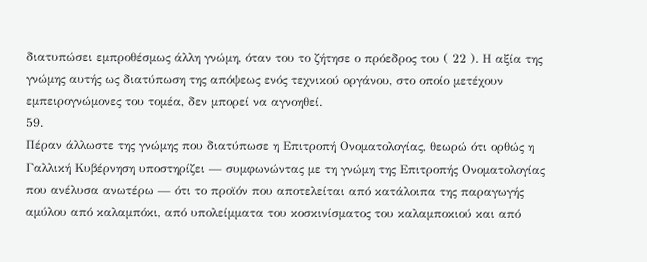διατυπώσει εμπροθέσμως άλλη γνώμη, όταν του το ζήτησε ο πρόεδρος του ( 22 ). Η αξία της γνώμης αυτής ως διατύπωση της απόψεως ενός τεχνικού οργάνου, στο οποίο μετέχουν εμπειρογνώμονες του τομέα, δεν μπορεί να αγνοηθεί.
59.
Πέραν άλλωστε της γνώμης που διατύπωσε η Επιτροπή Ονοματολογίας, θεωρώ ότι ορθώς η Γαλλική Κυβέρνηση υποστηρίζει — συμφωνώντας με τη γνώμη της Επιτροπής Ονοματολογίας που ανέλυσα ανωτέρω — ότι το προϊόν που αποτελείται από κατάλοιπα της παραγωγής αμύλου από καλαμπόκι, από υπολείμματα του κοσκινίσματος του καλαμποκιού και από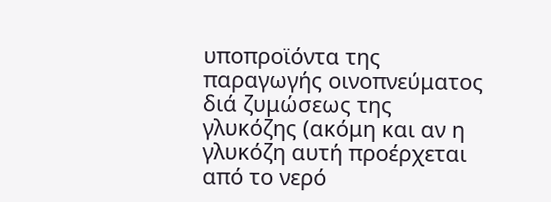υποπροϊόντα της παραγωγής οινοπνεύματος διά ζυμώσεως της γλυκόζης (ακόμη και αν η γλυκόζη αυτή προέρχεται από το νερό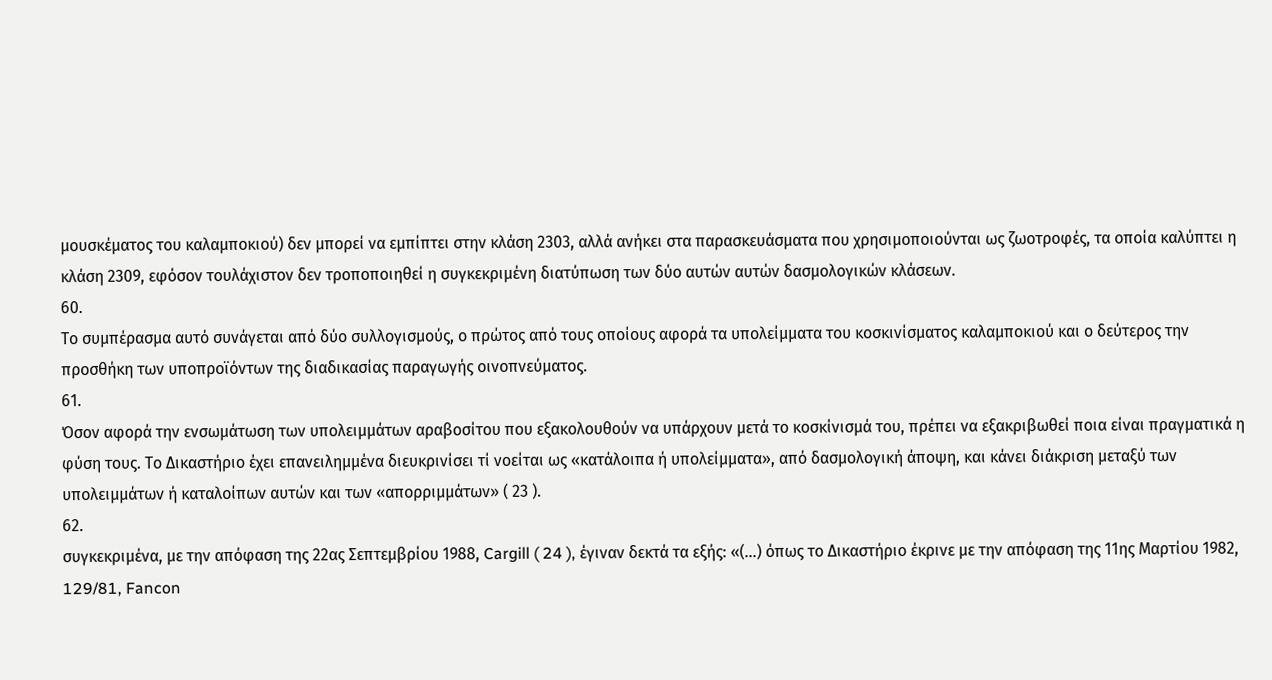μουσκέματος του καλαμποκιού) δεν μπορεί να εμπίπτει στην κλάση 2303, αλλά ανήκει στα παρασκευάσματα που χρησιμοποιούνται ως ζωοτροφές, τα οποία καλύπτει η κλάση 2309, εφόσον τουλάχιστον δεν τροποποιηθεί η συγκεκριμένη διατύπωση των δύο αυτών αυτών δασμολογικών κλάσεων.
60.
Το συμπέρασμα αυτό συνάγεται από δύο συλλογισμούς, ο πρώτος από τους οποίους αφορά τα υπολείμματα του κοσκινίσματος καλαμποκιού και ο δεύτερος την προσθήκη των υποπροϊόντων της διαδικασίας παραγωγής οινοπνεύματος.
61.
Όσον αφορά την ενσωμάτωση των υπολειμμάτων αραβοσίτου που εξακολουθούν να υπάρχουν μετά το κοσκίνισμά του, πρέπει να εξακριβωθεί ποια είναι πραγματικά η φύση τους. Το Δικαστήριο έχει επανειλημμένα διευκρινίσει τί νοείται ως «κατάλοιπα ή υπολείμματα», από δασμολογική άποψη, και κάνει διάκριση μεταξύ των υπολειμμάτων ή καταλοίπων αυτών και των «απορριμμάτων» ( 23 ).
62.
συγκεκριμένα, με την απόφαση της 22ας Σεπτεμβρίου 1988, Cargill ( 24 ), έγιναν δεκτά τα εξής: «(...) όπως το Δικαστήριο έκρινε με την απόφαση της 11ης Μαρτίου 1982, 129/81, Fancon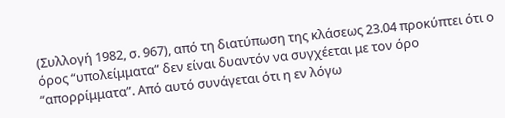(Συλλογή 1982, σ. 967), από τη διατύπωση της κλάσεως 23.04 προκύπτει ότι ο όρος “υπολείμματα” δεν είναι δυαντόν να συγχέεται με τον όρο “απορρίμματα”. Από αυτό συνάγεται ότι η εν λόγω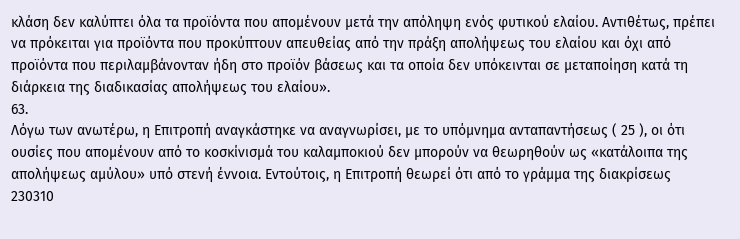κλάση δεν καλύπτει όλα τα προϊόντα που απομένουν μετά την απόληψη ενός φυτικού ελαίου. Αντιθέτως, πρέπει να πρόκειται για προϊόντα που προκύπτουν απευθείας από την πράξη απολήψεως του ελαίου και όχι από προϊόντα που περιλαμβάνονταν ήδη στο προϊόν βάσεως και τα οποία δεν υπόκεινται σε μεταποίηση κατά τη διάρκεια της διαδικασίας απολήψεως του ελαίου».
63.
Λόγω των ανωτέρω, η Επιτροπή αναγκάστηκε να αναγνωρίσει, με το υπόμνημα ανταπαντήσεως ( 25 ), οι ότι ουσίες που απομένουν από το κοσκίνισμά του καλαμποκιού δεν μπορούν να θεωρηθούν ως «κατάλοιπα της απολήψεως αμύλου» υπό στενή έννοια. Εντούτοις, η Επιτροπή θεωρεί ότι από το γράμμα της διακρίσεως 230310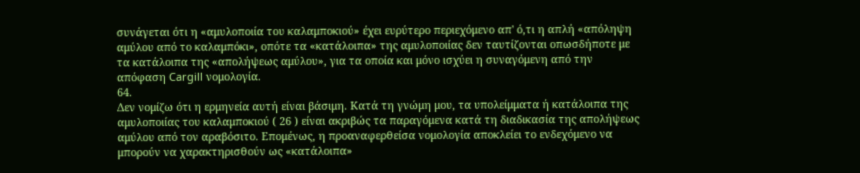συνάγεται ότι η «αμυλοποιία του καλαμποκιού» έχει ευρύτερο περιεχόμενο απ' ό,τι η απλή «απόληψη αμύλου από το καλαμπόκι», οπότε τα «κατάλοιπα» της αμυλοποιίας δεν ταυτίζονται οπωσδήποτε με τα κατάλοιπα της «απολήψεως αμύλου», για τα οποία και μόνο ισχύει η συναγόμενη από την απόφαση Cargill νομολογία.
64.
Δεν νομίζω ότι η ερμηνεία αυτή είναι βάσιμη. Κατά τη γνώμη μου, τα υπολείμματα ή κατάλοιπα της αμυλοποιίας του καλαμποκιού ( 26 ) είναι ακριβώς τα παραγόμενα κατά τη διαδικασία της απολήψεως αμύλου από τον αραβόσιτο. Επομένως, η προαναφερθείσα νομολογία αποκλείει το ενδεχόμενο να μπορούν να χαρακτηρισθούν ως «κατάλοιπα»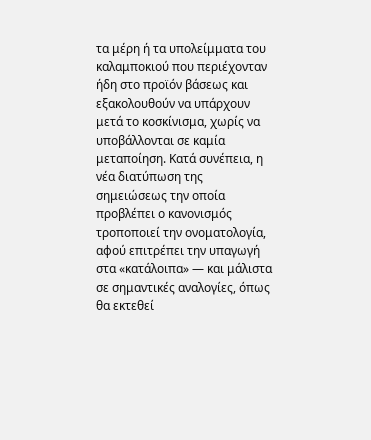τα μέρη ή τα υπολείμματα του καλαμποκιού που περιέχονταν ήδη στο προϊόν βάσεως και εξακολουθούν να υπάρχουν μετά το κοσκίνισμα, χωρίς να υποβάλλονται σε καμία μεταποίηση. Κατά συνέπεια, η νέα διατύπωση της σημειώσεως την οποία προβλέπει ο κανονισμός τροποποιεί την ονοματολογία, αφού επιτρέπει την υπαγωγή στα «κατάλοιπα» — και μάλιστα σε σημαντικές αναλογίες, όπως θα εκτεθεί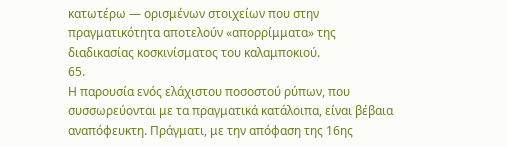κατωτέρω — ορισμένων στοιχείων που στην πραγματικότητα αποτελούν «απορρίμματα» της διαδικασίας κοσκινίσματος του καλαμποκιού.
65.
Η παρουσία ενός ελάχιστου ποσοστού ρύπων, που συσσωρεύονται με τα πραγματικά κατάλοιπα, είναι βέβαια αναπόφευκτη. Πράγματι, με την απόφαση της 16ης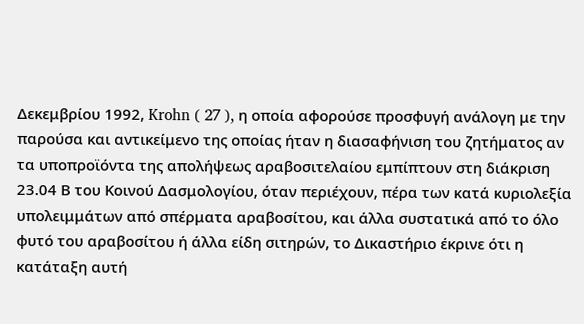Δεκεμβρίου 1992, Krohn ( 27 ), η οποία αφορούσε προσφυγή ανάλογη με την παρούσα και αντικείμενο της οποίας ήταν η διασαφήνιση του ζητήματος αν τα υποπροϊόντα της απολήψεως αραβοσιτελαίου εμπίπτουν στη διάκριση 23.04 Β του Κοινού Δασμολογίου, όταν περιέχουν, πέρα των κατά κυριολεξία υπολειμμάτων από σπέρματα αραβοσίτου, και άλλα συστατικά από το όλο φυτό του αραβοσίτου ή άλλα είδη σιτηρών, το Δικαστήριο έκρινε ότι η κατάταξη αυτή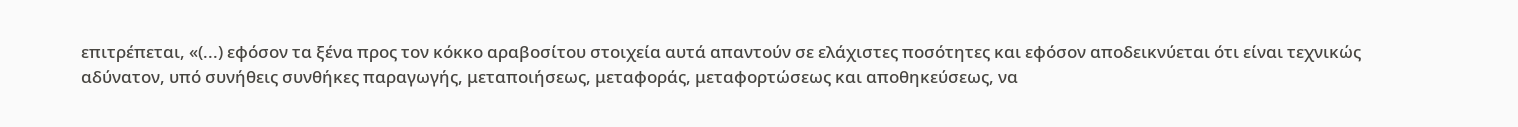επιτρέπεται, «(...) εφόσον τα ξένα προς τον κόκκο αραβοσίτου στοιχεία αυτά απαντούν σε ελάχιστες ποσότητες και εφόσον αποδεικνύεται ότι είναι τεχνικώς αδύνατον, υπό συνήθεις συνθήκες παραγωγής, μεταποιήσεως, μεταφοράς, μεταφορτώσεως και αποθηκεύσεως, να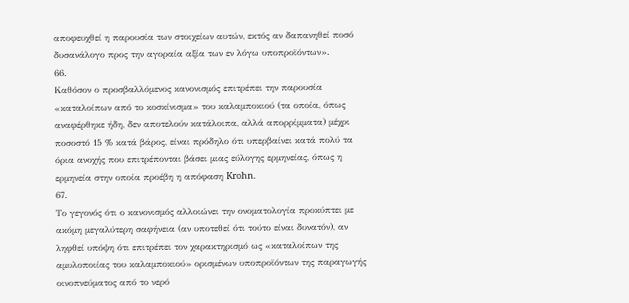αποφευχθεί η παρουσία των στοιχείων αυτών, εκτός αν δαπανηθεί ποσό δυσανάλογο προς την αγοραία αξία των εν λόγω υποπροϊόντων».
66.
Καθόσον ο προσβαλλόμενος κανονισμός επιτρέπει την παρουσία «καταλοίπων από το κοσκίνισμα» του καλαμποκιού (τα οποία, όπως αναφέρθηκε ήδη, δεν αποτελούν κατάλοιπα, αλλά απορρίμματα) μέχρι ποσοστό 15 % κατά βάρος, είναι πρόδηλο ότι υπερβαίνει κατά πολύ τα όρια ανοχής που επιτρέπονται βάσει μιας εύλογης ερμηνείας, όπως η ερμηνεία στην οποία προέβη η απόφαση Krohn.
67.
Το γεγονός ότι ο κανονισμός αλλοιώνει την ονοματολογία προκύπτει με ακόμη μεγαλύτερη σαφήνεια (αν υποτεθεί ότι τούτο είναι δυνατόν), αν ληφθεί υπόψη ότι επιτρέπει τον χαρακτηρισμό ως «καταλοίπων της αμυλοποιίας του καλαμποκιού» ορισμένων υποπροϊόντων της παραγωγής οινοπνεύματος από το νερό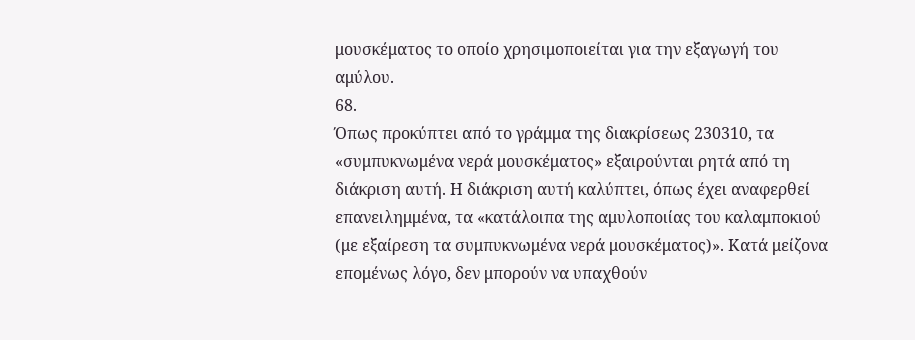μουσκέματος το οποίο χρησιμοποιείται για την εξαγωγή του αμύλου.
68.
Όπως προκύπτει από το γράμμα της διακρίσεως 230310, τα «συμπυκνωμένα νερά μουσκέματος» εξαιρούνται ρητά από τη διάκριση αυτή. Η διάκριση αυτή καλύπτει, όπως έχει αναφερθεί επανειλημμένα, τα «κατάλοιπα της αμυλοποιίας του καλαμποκιού (με εξαίρεση τα συμπυκνωμένα νερά μουσκέματος)». Κατά μείζονα επομένως λόγο, δεν μπορούν να υπαχθούν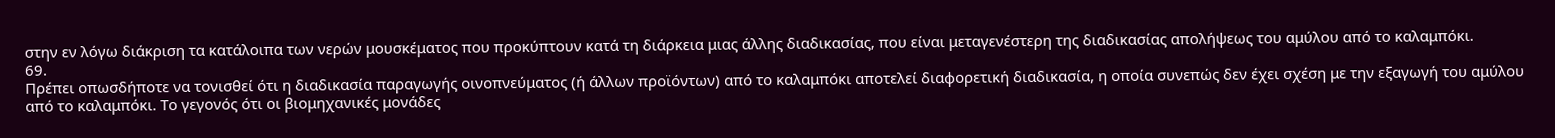στην εν λόγω διάκριση τα κατάλοιπα των νερών μουσκέματος που προκύπτουν κατά τη διάρκεια μιας άλλης διαδικασίας, που είναι μεταγενέστερη της διαδικασίας απολήψεως του αμύλου από το καλαμπόκι.
69.
Πρέπει οπωσδήποτε να τονισθεί ότι η διαδικασία παραγωγής οινοπνεύματος (ή άλλων προϊόντων) από το καλαμπόκι αποτελεί διαφορετική διαδικασία, η οποία συνεπώς δεν έχει σχέση με την εξαγωγή του αμύλου από το καλαμπόκι. Το γεγονός ότι οι βιομηχανικές μονάδες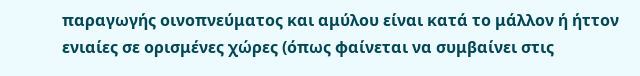παραγωγής οινοπνεύματος και αμύλου είναι κατά το μάλλον ή ήττον ενιαίες σε ορισμένες χώρες (όπως φαίνεται να συμβαίνει στις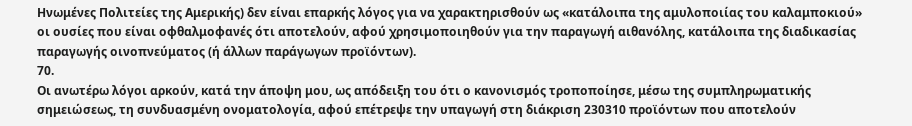Ηνωμένες Πολιτείες της Αμερικής) δεν είναι επαρκής λόγος για να χαρακτηρισθούν ως «κατάλοιπα της αμυλοποιίας του καλαμποκιού» οι ουσίες που είναι οφθαλμοφανές ότι αποτελούν, αφού χρησιμοποιηθούν για την παραγωγή αιθανόλης, κατάλοιπα της διαδικασίας παραγωγής οινοπνεύματος (ή άλλων παράγωγων προϊόντων).
70.
Οι ανωτέρω λόγοι αρκούν, κατά την άποψη μου, ως απόδειξη του ότι ο κανονισμός τροποποίησε, μέσω της συμπληρωματικής σημειώσεως, τη συνδυασμένη ονοματολογία, αφού επέτρεψε την υπαγωγή στη διάκριση 230310 προϊόντων που αποτελούν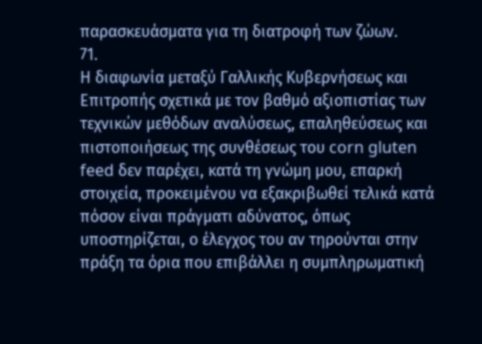παρασκευάσματα για τη διατροφή των ζώων.
71.
Η διαφωνία μεταξύ Γαλλικής Κυβερνήσεως και Επιτροπής σχετικά με τον βαθμό αξιοπιστίας των τεχνικών μεθόδων αναλύσεως, επαληθεύσεως και πιστοποιήσεως της συνθέσεως του corn gluten feed δεν παρέχει, κατά τη γνώμη μου, επαρκή στοιχεία, προκειμένου να εξακριβωθεί τελικά κατά πόσον είναι πράγματι αδύνατος, όπως υποστηρίζεται, ο έλεγχος του αν τηρούνται στην πράξη τα όρια που επιβάλλει η συμπληρωματική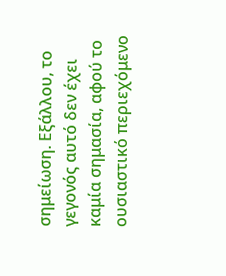σημείωση. Εξάλλου, το γεγονός αυτό δεν έχει καμία σημασία, αφού το ουσιαστικό περιεχόμενο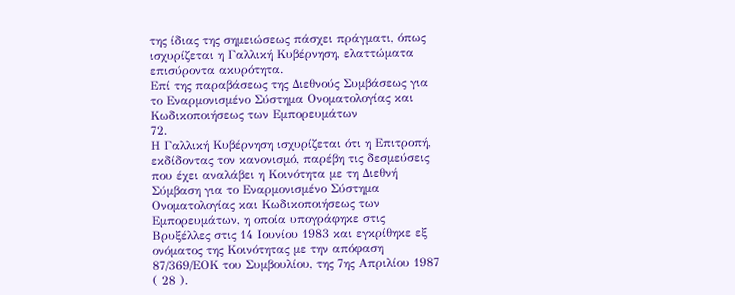της ίδιας της σημειώσεως πάσχει πράγματι, όπως ισχυρίζεται η Γαλλική Κυβέρνηση, ελαττώματα επισύροντα ακυρότητα.
Επί της παραβάσεως της Διεθνούς Συμβάσεως για το Εναρμονισμένο Σύστημα Ονοματολογίας και Κωδικοποιήσεως των Εμπορευμάτων
72.
Η Γαλλική Κυβέρνηση ισχυρίζεται ότι η Επιτροπή, εκδίδοντας τον κανονισμό, παρέβη τις δεσμεύσεις που έχει αναλάβει η Κοινότητα με τη Διεθνή Σύμβαση για το Εναρμονισμένο Σύστημα Ονοματολογίας και Κωδικοποιήσεως των Εμπορευμάτων, η οποία υπογράφηκε στις Βρυξέλλες στις 14 Ιουνίου 1983 και εγκρίθηκε εξ ονόματος της Κοινότητας με την απόφαση 87/369/ΕΟΚ του Συμβουλίου, της 7ης Απριλίου 1987 ( 28 ).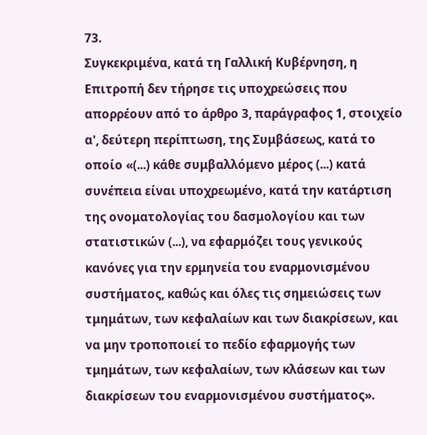73.
Συγκεκριμένα, κατά τη Γαλλική Κυβέρνηση, η Επιτροπή δεν τήρησε τις υποχρεώσεις που απορρέουν από το άρθρο 3, παράγραφος 1, στοιχείο α', δεύτερη περίπτωση, της Συμβάσεως, κατά το οποίο «(...) κάθε συμβαλλόμενο μέρος (...) κατά συνέπεια είναι υποχρεωμένο, κατά την κατάρτιση της ονοματολογίας του δασμολογίου και των στατιστικών (...), να εφαρμόζει τους γενικούς κανόνες για την ερμηνεία του εναρμονισμένου συστήματος, καθώς και όλες τις σημειώσεις των τμημάτων, των κεφαλαίων και των διακρίσεων, και να μην τροποποιεί το πεδίο εφαρμογής των τμημάτων, των κεφαλαίων, των κλάσεων και των διακρίσεων του εναρμονισμένου συστήματος».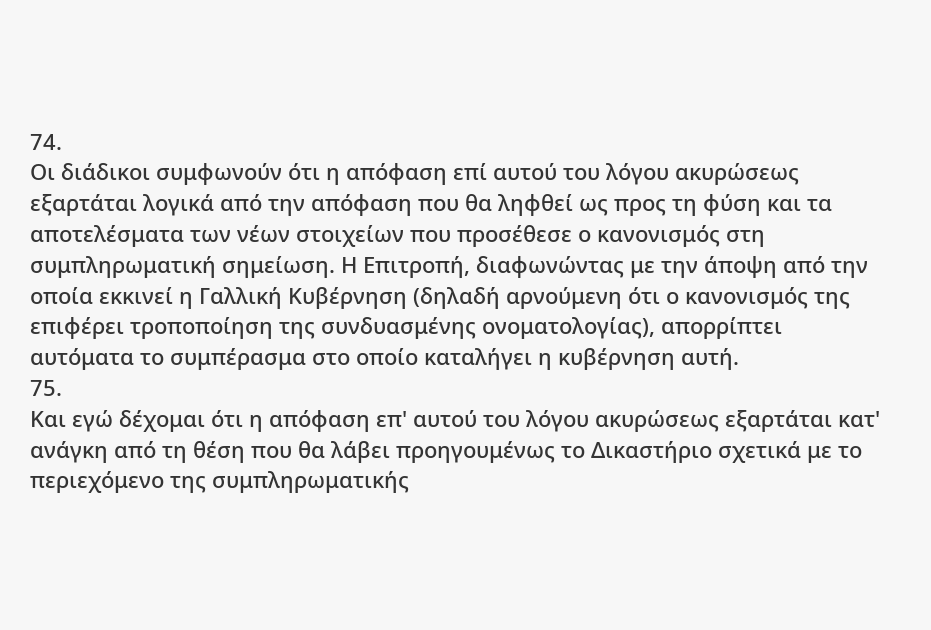74.
Οι διάδικοι συμφωνούν ότι η απόφαση επί αυτού του λόγου ακυρώσεως εξαρτάται λογικά από την απόφαση που θα ληφθεί ως προς τη φύση και τα αποτελέσματα των νέων στοιχείων που προσέθεσε ο κανονισμός στη συμπληρωματική σημείωση. Η Επιτροπή, διαφωνώντας με την άποψη από την οποία εκκινεί η Γαλλική Κυβέρνηση (δηλαδή αρνούμενη ότι ο κανονισμός της επιφέρει τροποποίηση της συνδυασμένης ονοματολογίας), απορρίπτει αυτόματα το συμπέρασμα στο οποίο καταλήγει η κυβέρνηση αυτή.
75.
Και εγώ δέχομαι ότι η απόφαση επ' αυτού του λόγου ακυρώσεως εξαρτάται κατ' ανάγκη από τη θέση που θα λάβει προηγουμένως το Δικαστήριο σχετικά με το περιεχόμενο της συμπληρωματικής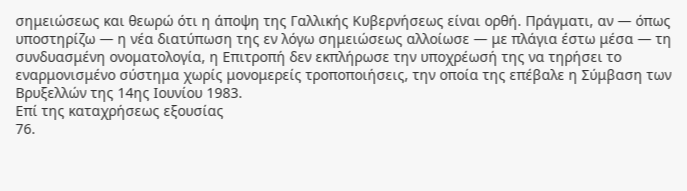σημειώσεως και θεωρώ ότι η άποψη της Γαλλικής Κυβερνήσεως είναι ορθή. Πράγματι, αν — όπως υποστηρίζω — η νέα διατύπωση της εν λόγω σημειώσεως αλλοίωσε — με πλάγια έστω μέσα — τη συνδυασμένη ονοματολογία, η Επιτροπή δεν εκπλήρωσε την υποχρέωσή της να τηρήσει το εναρμονισμένο σύστημα χωρίς μονομερείς τροποποιήσεις, την οποία της επέβαλε η Σύμβαση των Βρυξελλών της 14ης Ιουνίου 1983.
Επί της καταχρήσεως εξουσίας
76.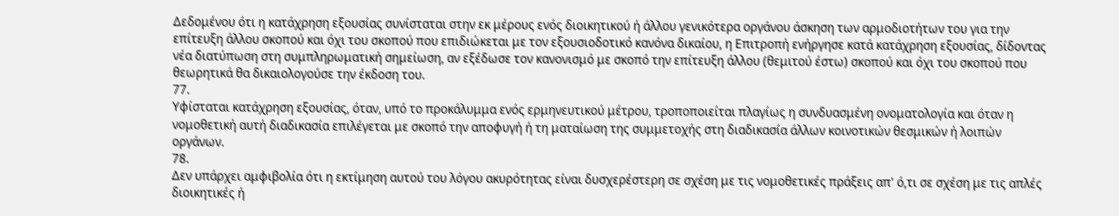Δεδομένου ότι η κατάχρηση εξουσίας συνίσταται στην εκ μέρους ενός διοικητικού ή άλλου γενικότερα οργάνου άσκηση των αρμοδιοτήτων του για την επίτευξη άλλου σκοπού και όχι του σκοπού που επιδιώκεται με τον εξουσιοδοτικό κανόνα δικαίου, η Επιτροπή ενήργησε κατά κατάχρηση εξουσίας, δίδοντας νέα διατύπωση στη συμπληρωματική σημείωση, αν εξέδωσε τον κανονισμό με σκοπό την επίτευξη άλλου (θεμιτού έστω) σκοπού και όχι του σκοπού που θεωρητικά θα δικαιολογούσε την έκδοση του.
77.
Υφίσταται κατάχρηση εξουσίας, όταν, υπό το προκάλυμμα ενός ερμηνευτικού μέτρου, τροποποιείται πλαγίως η συνδυασμένη ονοματολογία και όταν η νομοθετική αυτή διαδικασία επιλέγεται με σκοπό την αποφυγή ή τη ματαίωση της συμμετοχής στη διαδικασία άλλων κοινοτικών θεσμικών ή λοιπών οργάνων.
78.
Δεν υπάρχει αμφιβολία ότι η εκτίμηση αυτού του λόγου ακυρότητας είναι δυσχερέστερη σε σχέση με τις νομοθετικές πράξεις απ' ό,τι σε σχέση με τις απλές διοικητικές ή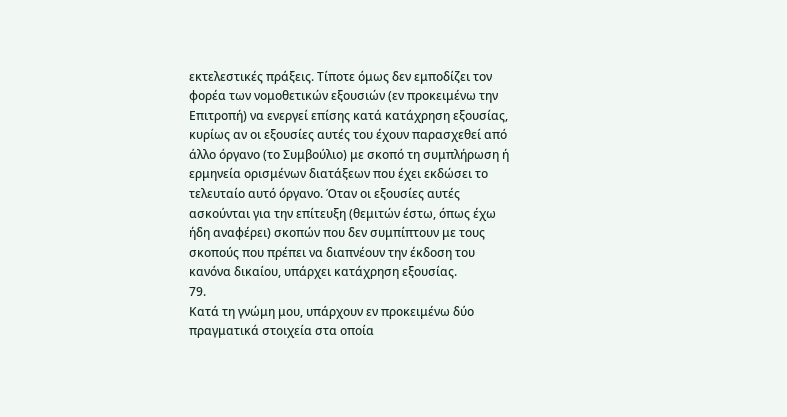εκτελεστικές πράξεις. Τίποτε όμως δεν εμποδίζει τον φορέα των νομοθετικών εξουσιών (εν προκειμένω την Επιτροπή) να ενεργεί επίσης κατά κατάχρηση εξουσίας, κυρίως αν οι εξουσίες αυτές του έχουν παρασχεθεί από άλλο όργανο (το Συμβούλιο) με σκοπό τη συμπλήρωση ή ερμηνεία ορισμένων διατάξεων που έχει εκδώσει το τελευταίο αυτό όργανο. Όταν οι εξουσίες αυτές ασκούνται για την επίτευξη (θεμιτών έστω, όπως έχω ήδη αναφέρει) σκοπών που δεν συμπίπτουν με τους σκοπούς που πρέπει να διαπνέουν την έκδοση του κανόνα δικαίου, υπάρχει κατάχρηση εξουσίας.
79.
Κατά τη γνώμη μου, υπάρχουν εν προκειμένω δύο πραγματικά στοιχεία στα οποία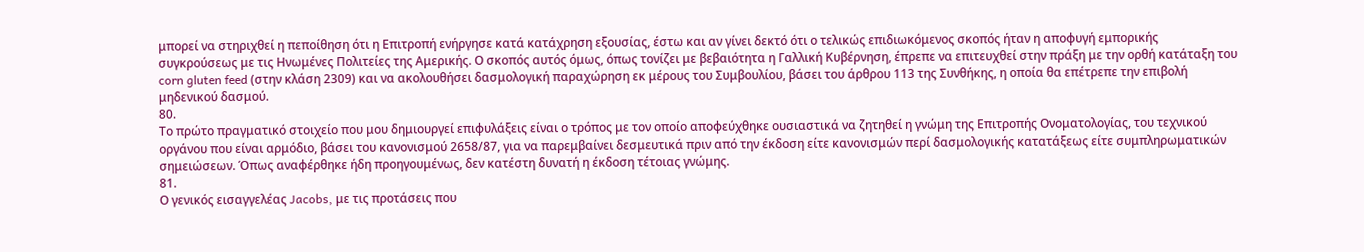μπορεί να στηριχθεί η πεποίθηση ότι η Επιτροπή ενήργησε κατά κατάχρηση εξουσίας, έστω και αν γίνει δεκτό ότι ο τελικώς επιδιωκόμενος σκοπός ήταν η αποφυγή εμπορικής συγκρούσεως με τις Ηνωμένες Πολιτείες της Αμερικής. Ο σκοπός αυτός όμως, όπως τονίζει με βεβαιότητα η Γαλλική Κυβέρνηση, έπρεπε να επιτευχθεί στην πράξη με την ορθή κατάταξη του corn gluten feed (στην κλάση 2309) και να ακολουθήσει δασμολογική παραχώρηση εκ μέρους του Συμβουλίου, βάσει του άρθρου 113 της Συνθήκης, η οποία θα επέτρεπε την επιβολή μηδενικού δασμού.
80.
Το πρώτο πραγματικό στοιχείο που μου δημιουργεί επιφυλάξεις είναι ο τρόπος με τον οποίο αποφεύχθηκε ουσιαστικά να ζητηθεί η γνώμη της Επιτροπής Ονοματολογίας, του τεχνικού οργάνου που είναι αρμόδιο, βάσει του κανονισμού 2658/87, για να παρεμβαίνει δεσμευτικά πριν από την έκδοση είτε κανονισμών περί δασμολογικής κατατάξεως είτε συμπληρωματικών σημειώσεων. Όπως αναφέρθηκε ήδη προηγουμένως, δεν κατέστη δυνατή η έκδοση τέτοιας γνώμης.
81.
Ο γενικός εισαγγελέας Jacobs, με τις προτάσεις που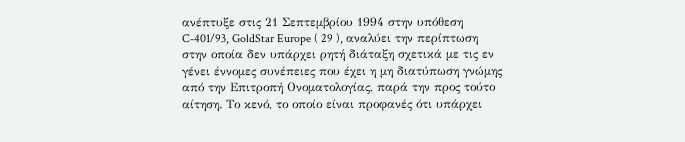ανέπτυξε στις 21 Σεπτεμβρίου 1994 στην υπόθεση C-401/93, GoldStar Europe ( 29 ), αναλύει την περίπτωση στην οποία δεν υπάρχει ρητή διάταξη σχετικά με τις εν γένει έννομες συνέπειες που έχει η μη διατύπωση γνώμης από την Επιτροπή Ονοματολογίας, παρά την προς τούτο αίτηση. Το κενό, το οποίο είναι προφανές ότι υπάρχει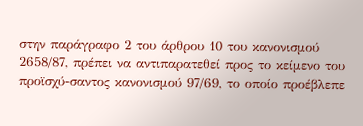στην παράγραφο 2 του άρθρου 10 του κανονισμού 2658/87, πρέπει να αντιπαρατεθεί προς το κείμενο του προϊσχύ-σαντος κανονισμού 97/69, το οποίο προέβλεπε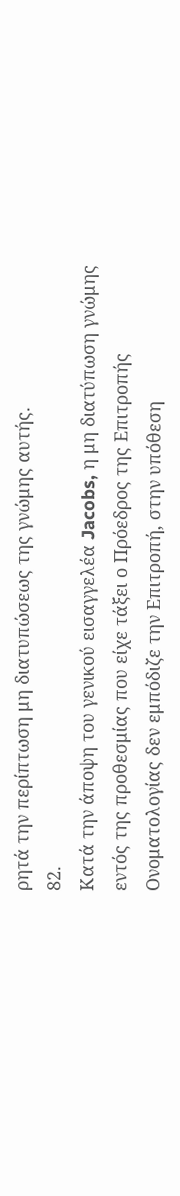ρητά την περίπτωση μη διατυπώσεως της γνώμης αυτής.
82.
Κατά την άποψη του γενικού εισαγγελέα Jacobs, η μη διατύπωση γνώμης εντός της προθεσμίας που είχε τάξει ο Πρόεδρος της Επιτροπής Ονοματολογίας δεν εμπόδιζε την Επιτροπή, στην υπόθεση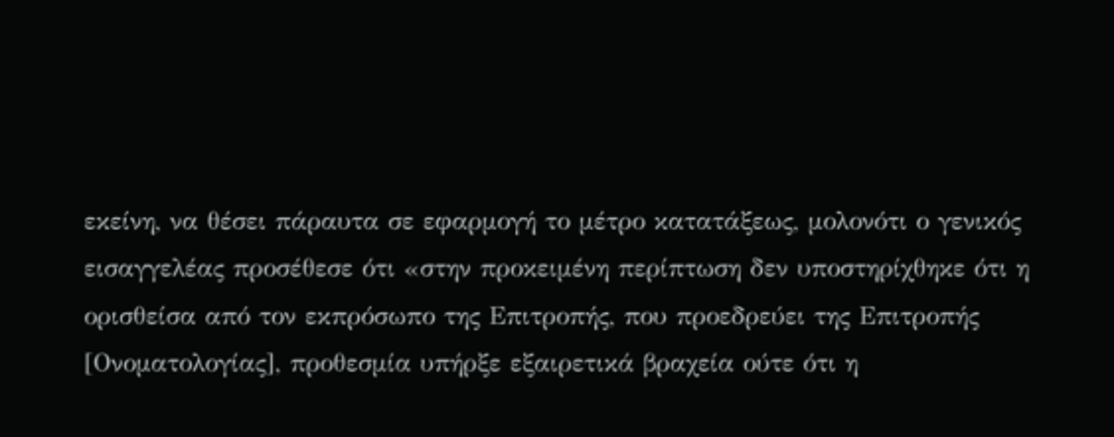εκείνη, να θέσει πάραυτα σε εφαρμογή το μέτρο κατατάξεως, μολονότι ο γενικός εισαγγελέας προσέθεσε ότι «στην προκειμένη περίπτωση δεν υποστηρίχθηκε ότι η ορισθείσα από τον εκπρόσωπο της Επιτροπής, που προεδρεύει της Επιτροπής [Ονοματολογίας], προθεσμία υπήρξε εξαιρετικά βραχεία ούτε ότι η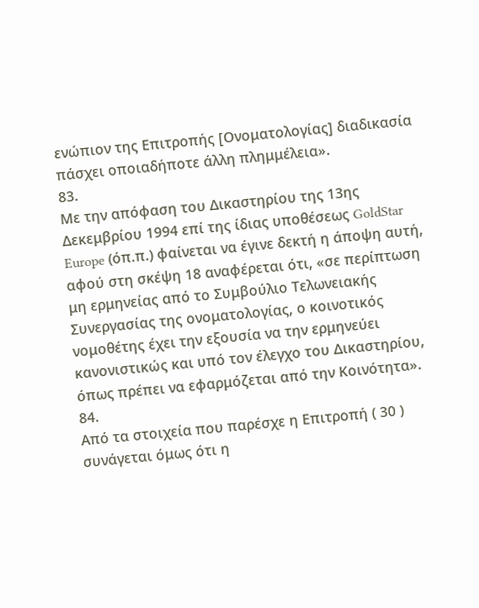ενώπιον της Επιτροπής [Ονοματολογίας] διαδικασία πάσχει οποιαδήποτε άλλη πλημμέλεια».
83.
Με την απόφαση του Δικαστηρίου της 13ης Δεκεμβρίου 1994 επί της ίδιας υποθέσεως GoldStar Europe (όπ.π.) φαίνεται να έγινε δεκτή η άποψη αυτή, αφού στη σκέψη 18 αναφέρεται ότι, «σε περίπτωση μη ερμηνείας από το Συμβούλιο Τελωνειακής Συνεργασίας της ονοματολογίας, ο κοινοτικός νομοθέτης έχει την εξουσία να την ερμηνεύει κανονιστικώς και υπό τον έλεγχο του Δικαστηρίου, όπως πρέπει να εφαρμόζεται από την Κοινότητα».
84.
Από τα στοιχεία που παρέσχε η Επιτροπή ( 30 ) συνάγεται όμως ότι η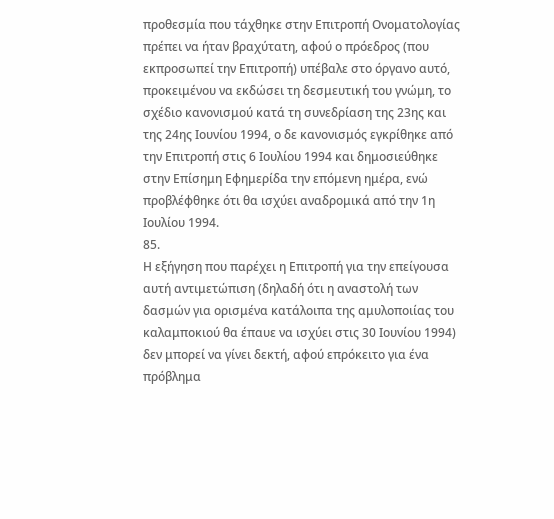προθεσμία που τάχθηκε στην Επιτροπή Ονοματολογίας πρέπει να ήταν βραχύτατη, αφού ο πρόεδρος (που εκπροσωπεί την Επιτροπή) υπέβαλε στο όργανο αυτό, προκειμένου να εκδώσει τη δεσμευτική του γνώμη, το σχέδιο κανονισμού κατά τη συνεδρίαση της 23ης και της 24ης Ιουνίου 1994, ο δε κανονισμός εγκρίθηκε από την Επιτροπή στις 6 Ιουλίου 1994 και δημοσιεύθηκε στην Επίσημη Εφημερίδα την επόμενη ημέρα, ενώ προβλέφθηκε ότι θα ισχύει αναδρομικά από την 1η Ιουλίου 1994.
85.
Η εξήγηση που παρέχει η Επιτροπή για την επείγουσα αυτή αντιμετώπιση (δηλαδή ότι η αναστολή των δασμών για ορισμένα κατάλοιπα της αμυλοποιίας του καλαμποκιού θα έπαυε να ισχύει στις 30 Ιουνίου 1994) δεν μπορεί να γίνει δεκτή, αφού επρόκειτο για ένα πρόβλημα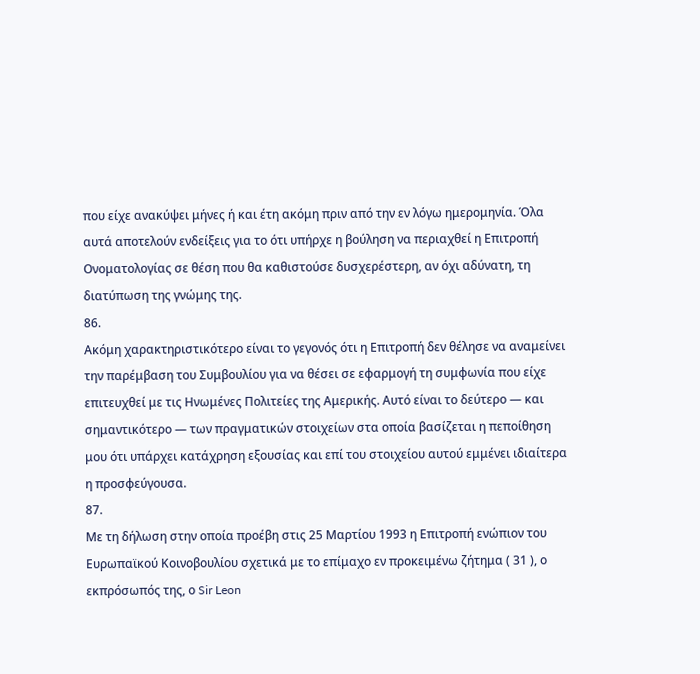που είχε ανακύψει μήνες ή και έτη ακόμη πριν από την εν λόγω ημερομηνία. Όλα αυτά αποτελούν ενδείξεις για το ότι υπήρχε η βούληση να περιαχθεί η Επιτροπή Ονοματολογίας σε θέση που θα καθιστούσε δυσχερέστερη, αν όχι αδύνατη, τη διατύπωση της γνώμης της.
86.
Ακόμη χαρακτηριστικότερο είναι το γεγονός ότι η Επιτροπή δεν θέλησε να αναμείνει την παρέμβαση του Συμβουλίου για να θέσει σε εφαρμογή τη συμφωνία που είχε επιτευχθεί με τις Ηνωμένες Πολιτείες της Αμερικής. Αυτό είναι το δεύτερο — και σημαντικότερο — των πραγματικών στοιχείων στα οποία βασίζεται η πεποίθηση μου ότι υπάρχει κατάχρηση εξουσίας και επί του στοιχείου αυτού εμμένει ιδιαίτερα η προσφεύγουσα.
87.
Με τη δήλωση στην οποία προέβη στις 25 Μαρτίου 1993 η Επιτροπή ενώπιον του Ευρωπαϊκού Κοινοβουλίου σχετικά με το επίμαχο εν προκειμένω ζήτημα ( 31 ), ο εκπρόσωπός της, ο Sir Leon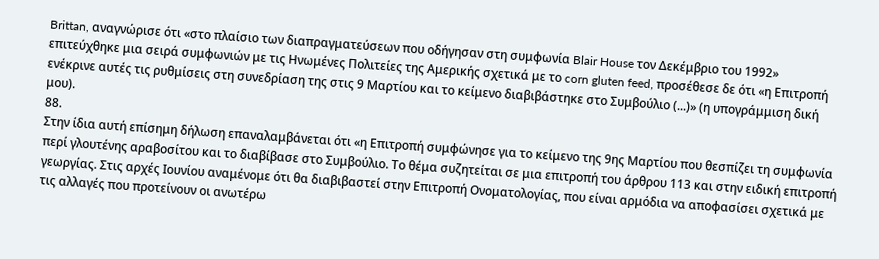Brittan, αναγνώρισε ότι «στο πλαίσιο των διαπραγματεύσεων που οδήγησαν στη συμφωνία Blair House τον Δεκέμβριο του 1992» επιτεύχθηκε μια σειρά συμφωνιών με τις Ηνωμένες Πολιτείες της Αμερικής σχετικά με το corn gluten feed, προσέθεσε δε ότι «η Επιτροπή ενέκρινε αυτές τις ρυθμίσεις στη συνεδρίαση της στις 9 Μαρτίου και το κείμενο διαβιβάστηκε στο Συμβούλιο (...)» (η υπογράμμιση δική μου).
88.
Στην ίδια αυτή επίσημη δήλωση επαναλαμβάνεται ότι «η Επιτροπή συμφώνησε για το κείμενο της 9ης Μαρτίου που θεσπίζει τη συμφωνία περί γλουτένης αραβοσίτου και το διαβίβασε στο Συμβούλιο. Το θέμα συζητείται σε μια επιτροπή του άρθρου 113 και στην ειδική επιτροπή γεωργίας. Στις αρχές Ιουνίου αναμένομε ότι θα διαβιβαστεί στην Επιτροπή Ονοματολογίας, που είναι αρμόδια να αποφασίσει σχετικά με τις αλλαγές που προτείνουν οι ανωτέρω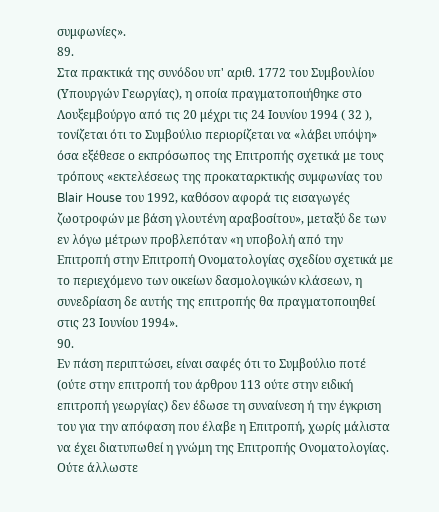συμφωνίες».
89.
Στα πρακτικά της συνόδου υπ' αριθ. 1772 του Συμβουλίου (Υπουργών Γεωργίας), η οποία πραγματοποιήθηκε στο Λουξεμβούργο από τις 20 μέχρι τις 24 Ιουνίου 1994 ( 32 ), τονίζεται ότι το Συμβούλιο περιορίζεται να «λάβει υπόψη» όσα εξέθεσε ο εκπρόσωπος της Επιτροπής σχετικά με τους τρόπους «εκτελέσεως της προκαταρκτικής συμφωνίας του Blair House του 1992, καθόσον αφορά τις εισαγωγές ζωοτροφών με βάση γλουτένη αραβοσίτου», μεταξύ δε των εν λόγω μέτρων προβλεπόταν «η υποβολή από την Επιτροπή στην Επιτροπή Ονοματολογίας σχεδίου σχετικά με το περιεχόμενο των οικείων δασμολογικών κλάσεων, η συνεδρίαση δε αυτής της επιτροπής θα πραγματοποιηθεί στις 23 Ιουνίου 1994».
90.
Εν πάση περιπτώσει, είναι σαφές ότι το Συμβούλιο ποτέ (ούτε στην επιτροπή του άρθρου 113 ούτε στην ειδική επιτροπή γεωργίας) δεν έδωσε τη συναίνεση ή την έγκριση του για την απόφαση που έλαβε η Επιτροπή, χωρίς μάλιστα να έχει διατυπωθεί η γνώμη της Επιτροπής Ονοματολογίας. Ούτε άλλωστε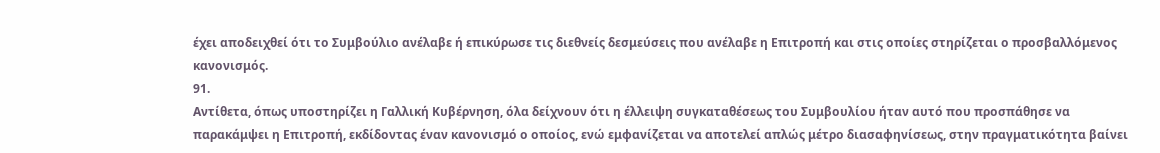έχει αποδειχθεί ότι το Συμβούλιο ανέλαβε ή επικύρωσε τις διεθνείς δεσμεύσεις που ανέλαβε η Επιτροπή και στις οποίες στηρίζεται ο προσβαλλόμενος κανονισμός.
91.
Αντίθετα, όπως υποστηρίζει η Γαλλική Κυβέρνηση, όλα δείχνουν ότι η έλλειψη συγκαταθέσεως του Συμβουλίου ήταν αυτό που προσπάθησε να παρακάμψει η Επιτροπή, εκδίδοντας έναν κανονισμό ο οποίος, ενώ εμφανίζεται να αποτελεί απλώς μέτρο διασαφηνίσεως, στην πραγματικότητα βαίνει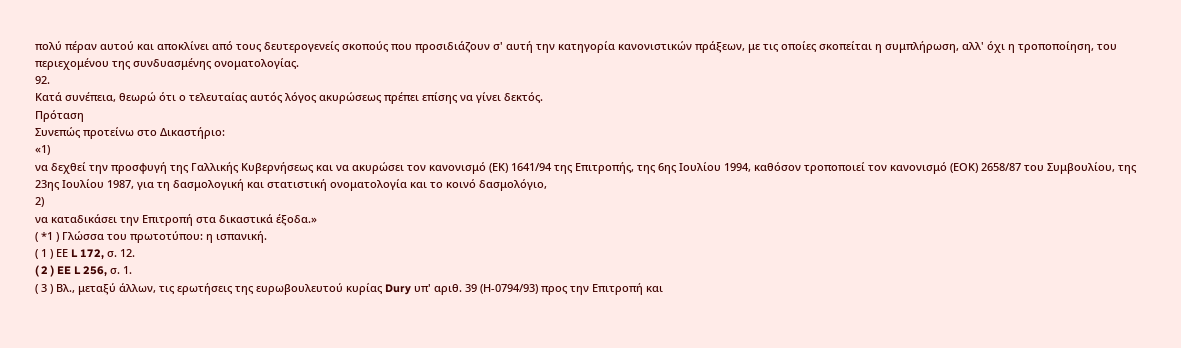πολύ πέραν αυτού και αποκλίνει από τους δευτερογενείς σκοπούς που προσιδιάζουν σ' αυτή την κατηγορία κανονιστικών πράξεων, με τις οποίες σκοπείται η συμπλήρωση, αλλ' όχι η τροποποίηση, του περιεχομένου της συνδυασμένης ονοματολογίας.
92.
Κατά συνέπεια, θεωρώ ότι ο τελευταίας αυτός λόγος ακυρώσεως πρέπει επίσης να γίνει δεκτός.
Πρόταση
Συνεπώς προτείνω στο Δικαστήριο:
«1)
να δεχθεί την προσφυγή της Γαλλικής Κυβερνήσεως και να ακυρώσει τον κανονισμό (ΕΚ) 1641/94 της Επιτροπής, της 6ης Ιουλίου 1994, καθόσον τροποποιεί τον κανονισμό (ΕΟΚ) 2658/87 του Συμβουλίου, της 23ης Ιουλίου 1987, για τη δασμολογική και στατιστική ονοματολογία και το κοινό δασμολόγιο,
2)
να καταδικάσει την Επιτροπή στα δικαστικά έξοδα.»
( *1 ) Γλώσσα του πρωτοτύπου: η ισπανική.
( 1 ) ΕΕ L 172, σ. 12.
( 2 ) EE L 256, σ. 1.
( 3 ) Βλ., μεταξύ άλλων, τις ερωτήσεις της ευρωβουλευτού κυρίας Dury υπ' αριθ. 39 (Η-0794/93) προς την Επιτροπή και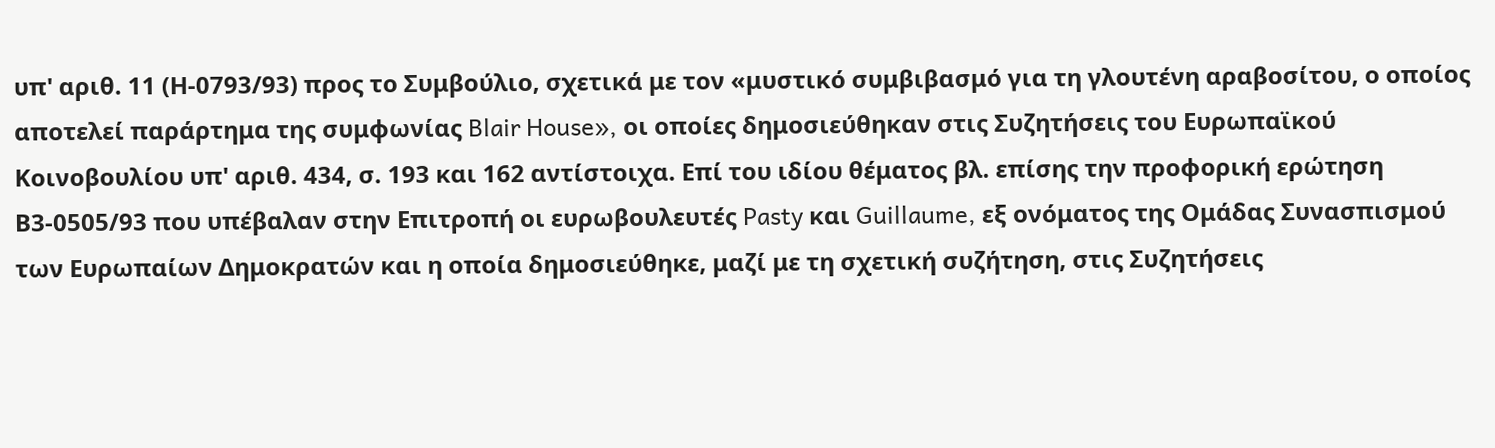υπ' αριθ. 11 (Η-0793/93) προς το Συμβούλιο, σχετικά με τον «μυστικό συμβιβασμό για τη γλουτένη αραβοσίτου, ο οποίος αποτελεί παράρτημα της συμφωνίας Blair House», οι οποίες δημοσιεύθηκαν στις Συζητήσεις του Ευρωπαϊκού Κοινοβουλίου υπ' αριθ. 434, σ. 193 και 162 αντίστοιχα. Επί του ιδίου θέματος βλ. επίσης την προφορική ερώτηση Β3-0505/93 που υπέβαλαν στην Επιτροπή οι ευρωβουλευτές Pasty και Guillaume, εξ ονόματος της Ομάδας Συνασπισμού των Ευρωπαίων Δημοκρατών και η οποία δημοσιεύθηκε, μαζί με τη σχετική συζήτηση, στις Συζητήσεις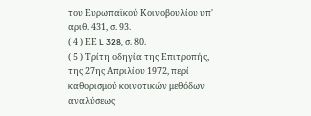του Ευρωπαϊκού Κοινοβουλίου υπ' αριθ. 431, σ. 93.
( 4 ) ΕΕ L 328, σ. 80.
( 5 ) Τρίτη οδηγία της Επιτροπής, της 27ης Απριλίου 1972, περί καθορισμού κοινοτικών μεθόδων αναλύσεως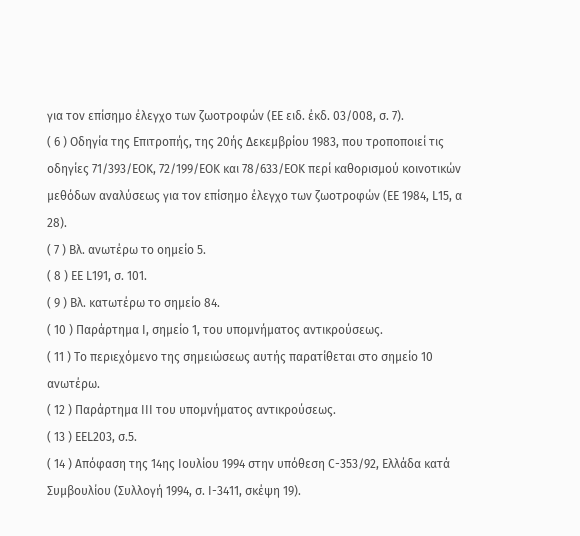για τον επίσημο έλεγχο των ζωοτροφών (ΕΕ ειδ. έκδ. 03/008, σ. 7).
( 6 ) Οδηγία της Επιτροπής, της 20ής Δεκεμβρίου 1983, που τροποποιεί τις οδηγίες 71/393/EOK, 72/199/ΕΟΚ και 78/633/EOK περί καθορισμού κοινοτικών μεθόδων αναλύσεως για τον επίσημο έλεγχο των ζωοτροφών (ΕΕ 1984, L15, α 28).
( 7 ) Βλ. ανωτέρω το οημείο 5.
( 8 ) ΕΕ L191, σ. 101.
( 9 ) Βλ. κατωτέρω το σημείο 84.
( 10 ) Παράρτημα Ι, σημείο 1, του υπομνήματος αντικρούσεως.
( 11 ) Το περιεχόμενο της σημειώσεως αυτής παρατίθεται στο σημείο 10 ανωτέρω.
( 12 ) Παράρτημα III του υπομνήματος αντικρούσεως.
( 13 ) EEL203, σ.5.
( 14 ) Απόφαση της 14ης Ιουλίου 1994 στην υπόθεση C-353/92, Ελλάδα κατά Συμβουλίου (Συλλογή 1994, σ. I-3411, σκέψη 19).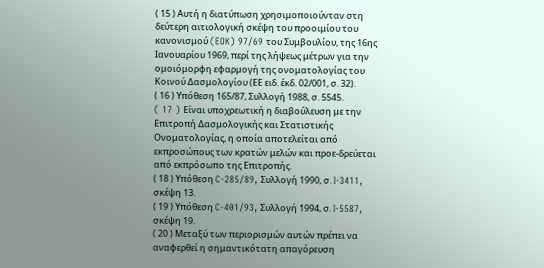( 15 ) Αυτή η διατύπωση χρησιμοποιούνταν στη δεύτερη αιτιολογική σκέψη του προοιμίου του κανονισμού (EOK) 97/69 του Συμβουλίου, της 16ης Ιανουαρίου 1969, περί της λήψεως μέτρων για την ομοιόμορφη εφαρμογή της ονοματολογίας του Κοινού Δασμολογίου (ΕΕ ειδ. έκδ. 02/001, σ. 32).
( 16 ) Υπόθεση 165/87, Συλλογή 1988, σ. 5545.
( 17 ) Eίvαι υποχρεωτική η διαβούλευση με την Επιτροπή Δασμολογικής και Στατιστικής Ονοματολογίας, η οποία αποτελείται από εκπροσώπους των κρατών μελών και προε-δρεύεται από εκπρόσωπο της Επιτροπής.
( 18 ) Υπόθεση C-285/89, Συλλογή 1990, σ. I-3411, σκέψη 13.
( 19 ) Υπόθεση C-401/93, Συλλογή 1994, σ. I-5587, σκέψη 19.
( 20 ) Μεταξύ των περιορισμών αυτών πρέπει να αναφερθεί η σημαντικότατη απαγόρευση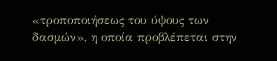«τροποποιήσεως του ύψους των δασμών», η οποία προβλέπεται στην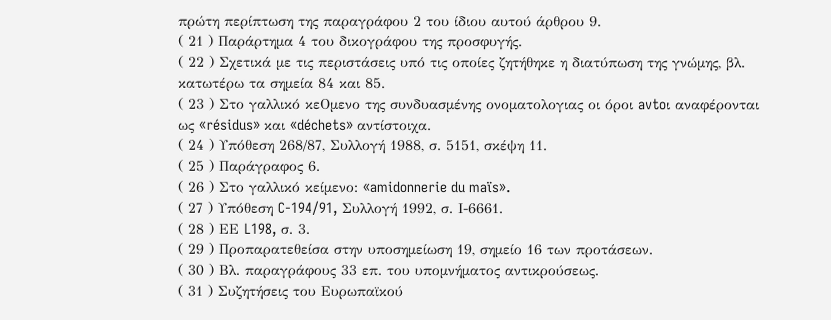πρώτη περίπτωση της παραγράφου 2 του ίδιου αυτού άρθρου 9.
( 21 ) Παράρτημα 4 του δικογράφου της προσφυγής.
( 22 ) Σχετικά με τις περιστάσεις υπό τις οποίες ζητήθηκε η διατύπωση της γνώμης, βλ. κατωτέρω τα σημεία 84 και 85.
( 23 ) Στο γαλλικό κεΟμενο της συνδυασμένης ονοματολογιας οι όροι avtoι αναφέρονται ως «résidus» και «déchets» αντίστοιχα.
( 24 ) Υπόθεση 268/87, Συλλογή 1988, σ. 5151, σκέψη 11.
( 25 ) Παράγραφος 6.
( 26 ) Στο γαλλικό κείμενο: «amidonnerie du maïs».
( 27 ) Υπόθεση C-194/91, Συλλογή 1992, σ. Ι-6661.
( 28 ) ΕΕ L198, σ. 3.
( 29 ) Προπαρατεθείσα στην υποσημείωση 19, σημείο 16 των προτάσεων.
( 30 ) Βλ. παραγράφους 33 επ. του υπομνήματος αντικρούσεως.
( 31 ) Συζητήσεις του Ευρωπαϊκού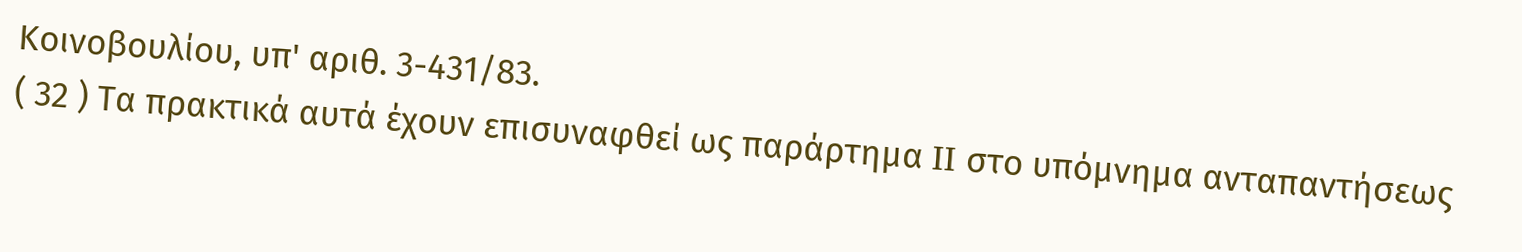Κοινοβουλίου, υπ' αριθ. 3-431/83.
( 32 ) Τα πρακτικά αυτά έχουν επισυναφθεί ως παράρτημα II στο υπόμνημα ανταπαντήσεως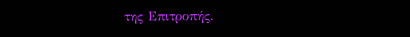της Επιτροπής.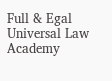Full & Egal Universal Law Academy